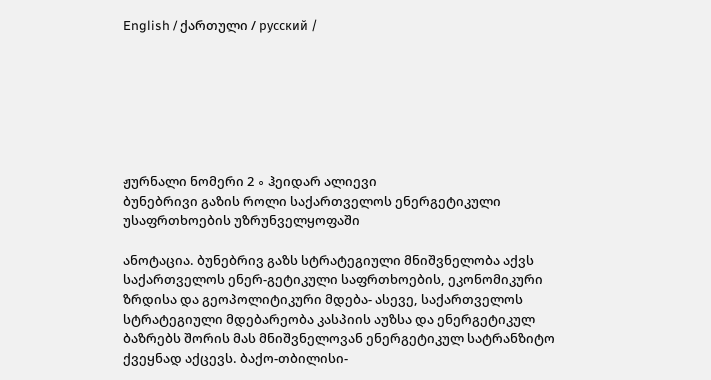English / ქართული / русский /







ჟურნალი ნომერი 2 ∘ ჰეიდარ ალიევი
ბუნებრივი გაზის როლი საქართველოს ენერგეტიკული უსაფრთხოების უზრუნველყოფაში

ანოტაცია. ბუნებრივ გაზს სტრატეგიული მნიშვნელობა აქვს საქართველოს ენერ-გეტიკული საფრთხოების, ეკონომიკური ზრდისა და გეოპოლიტიკური მდება- ასევე, საქართველოს სტრატეგიული მდებარეობა კასპიის აუზსა და ენერგეტიკულ ბაზრებს შორის მას მნიშვნელოვან ენერგეტიკულ სატრანზიტო ქვეყნად აქცევს. ბაქო-თბილისი-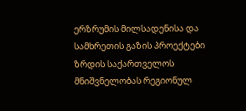ერზრუმის მილსადენისა და სამხრეთის გაზის პროექტები ზრდის საქართველოს მნიშვნელობას რეგიონულ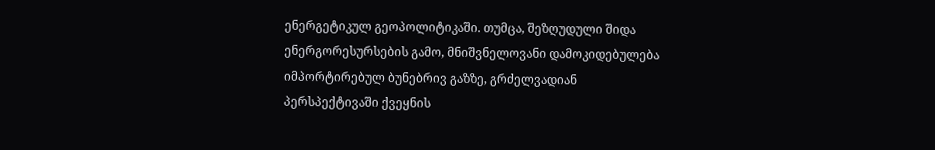ენერგეტიკულ გეოპოლიტიკაში. თუმცა, შეზღუდული შიდა ენერგორესურსების გამო, მნიშვნელოვანი დამოკიდებულება იმპორტირებულ ბუნებრივ გაზზე, გრძელვადიან პერსპექტივაში ქვეყნის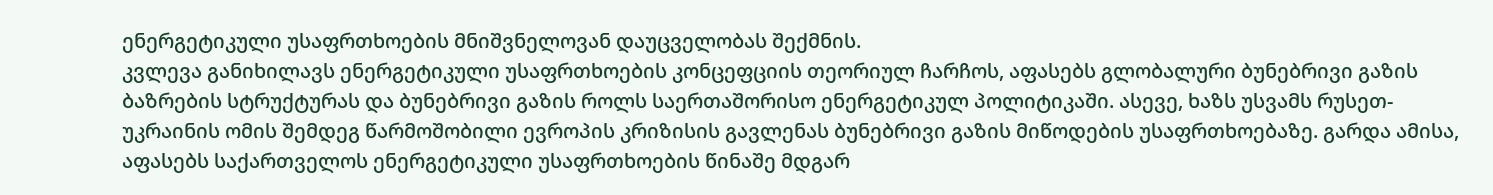ენერგეტიკული უსაფრთხოების მნიშვნელოვან დაუცველობას შექმნის.
კვლევა განიხილავს ენერგეტიკული უსაფრთხოების კონცეფციის თეორიულ ჩარჩოს, აფასებს გლობალური ბუნებრივი გაზის ბაზრების სტრუქტურას და ბუნებრივი გაზის როლს საერთაშორისო ენერგეტიკულ პოლიტიკაში. ასევე, ხაზს უსვამს რუსეთ-უკრაინის ომის შემდეგ წარმოშობილი ევროპის კრიზისის გავლენას ბუნებრივი გაზის მიწოდების უსაფრთხოებაზე. გარდა ამისა, აფასებს საქართველოს ენერგეტიკული უსაფრთხოების წინაშე მდგარ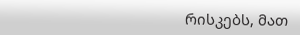რისკებს, მათ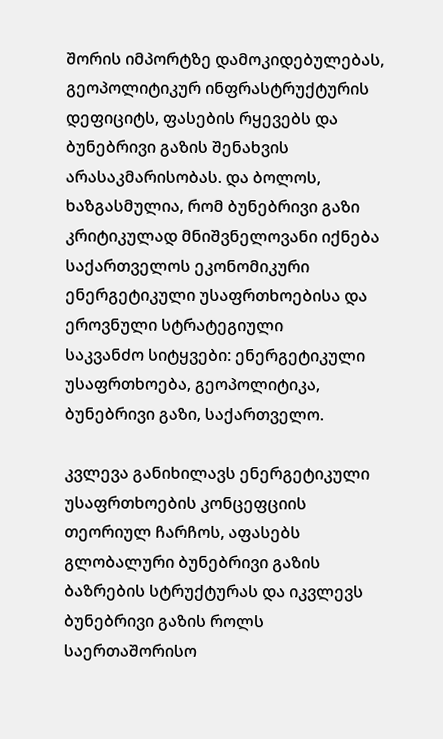შორის იმპორტზე დამოკიდებულებას, გეოპოლიტიკურ ინფრასტრუქტურის დეფიციტს, ფასების რყევებს და ბუნებრივი გაზის შენახვის არასაკმარისობას. და ბოლოს, ხაზგასმულია, რომ ბუნებრივი გაზი კრიტიკულად მნიშვნელოვანი იქნება საქართველოს ეკონომიკური ენერგეტიკული უსაფრთხოებისა და ეროვნული სტრატეგიული
საკვანძო სიტყვები: ენერგეტიკული უსაფრთხოება, გეოპოლიტიკა, ბუნებრივი გაზი, საქართველო.

კვლევა განიხილავს ენერგეტიკული უსაფრთხოების კონცეფციის თეორიულ ჩარჩოს, აფასებს გლობალური ბუნებრივი გაზის ბაზრების სტრუქტურას და იკვლევს ბუნებრივი გაზის როლს საერთაშორისო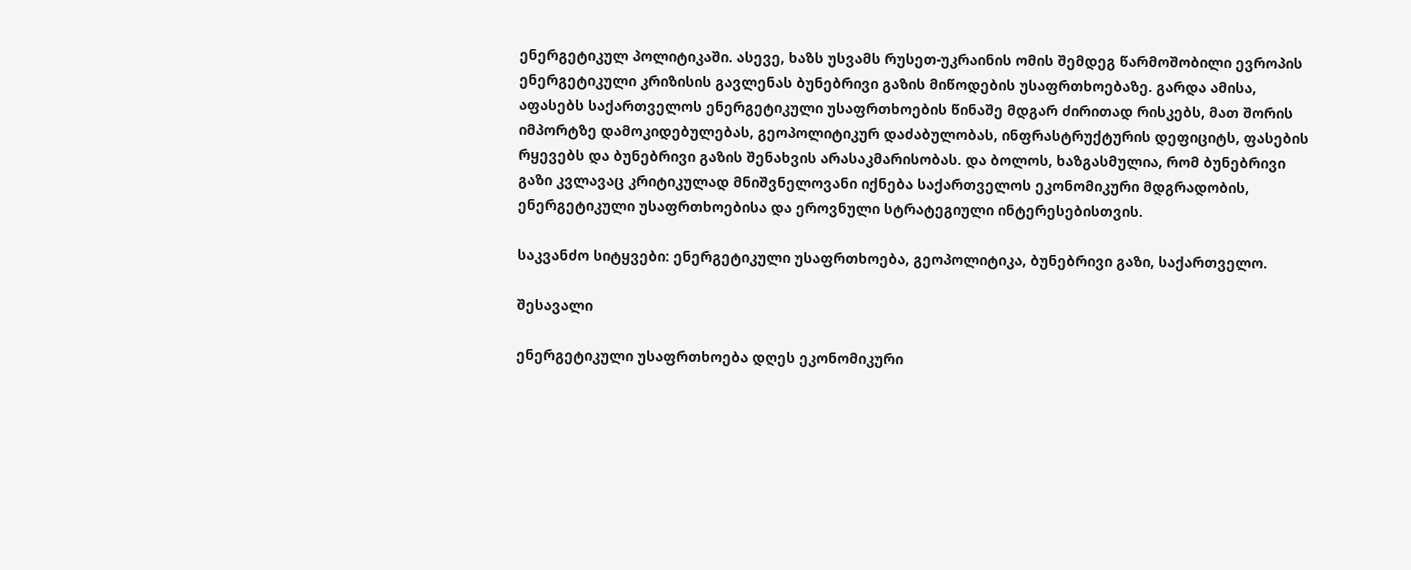ენერგეტიკულ პოლიტიკაში. ასევე, ხაზს უსვამს რუსეთ-უკრაინის ომის შემდეგ წარმოშობილი ევროპის ენერგეტიკული კრიზისის გავლენას ბუნებრივი გაზის მიწოდების უსაფრთხოებაზე. გარდა ამისა, აფასებს საქართველოს ენერგეტიკული უსაფრთხოების წინაშე მდგარ ძირითად რისკებს, მათ შორის იმპორტზე დამოკიდებულებას, გეოპოლიტიკურ დაძაბულობას, ინფრასტრუქტურის დეფიციტს, ფასების რყევებს და ბუნებრივი გაზის შენახვის არასაკმარისობას. და ბოლოს, ხაზგასმულია, რომ ბუნებრივი გაზი კვლავაც კრიტიკულად მნიშვნელოვანი იქნება საქართველოს ეკონომიკური მდგრადობის, ენერგეტიკული უსაფრთხოებისა და ეროვნული სტრატეგიული ინტერესებისთვის.

საკვანძო სიტყვები: ენერგეტიკული უსაფრთხოება, გეოპოლიტიკა, ბუნებრივი გაზი, საქართველო.

შესავალი

ენერგეტიკული უსაფრთხოება დღეს ეკონომიკური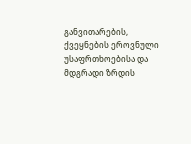განვითარების, ქვეყნების ეროვნული უსაფრთხოებისა და მდგრადი ზრდის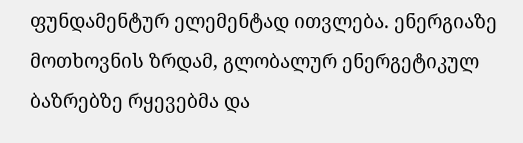ფუნდამენტურ ელემენტად ითვლება. ენერგიაზე მოთხოვნის ზრდამ, გლობალურ ენერგეტიკულ ბაზრებზე რყევებმა და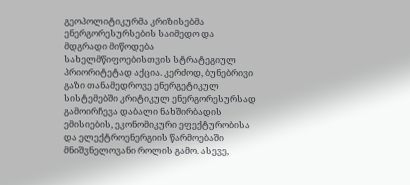გეოპოლიტიკურმა კრიზისებმა ენერგორესურსების საიმედო და მდგრადი მიწოდება სახელმწიფოებისთვის სტრატეგიულ პრიორიტეტად აქცია. კერძოდ, ბუნებრივი გაზი თანამედროვე ენერგეტიკულ სისტემებში კრიტიკულ ენერგორესურსად გამოირჩევა დაბალი ნახშირბადის ემისიების, ეკონომიკური ეფექტურობისა და ელექტროენერგიის წარმოებაში მნიშვნელოვანი როლის გამო. ასევე,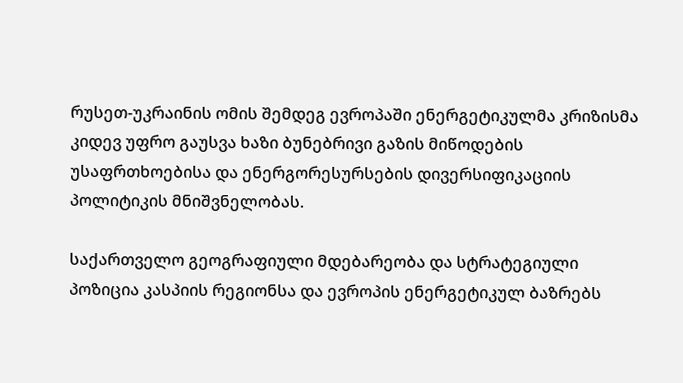რუსეთ-უკრაინის ომის შემდეგ ევროპაში ენერგეტიკულმა კრიზისმა კიდევ უფრო გაუსვა ხაზი ბუნებრივი გაზის მიწოდების უსაფრთხოებისა და ენერგორესურსების დივერსიფიკაციის პოლიტიკის მნიშვნელობას.

საქართველო გეოგრაფიული მდებარეობა და სტრატეგიული პოზიცია კასპიის რეგიონსა და ევროპის ენერგეტიკულ ბაზრებს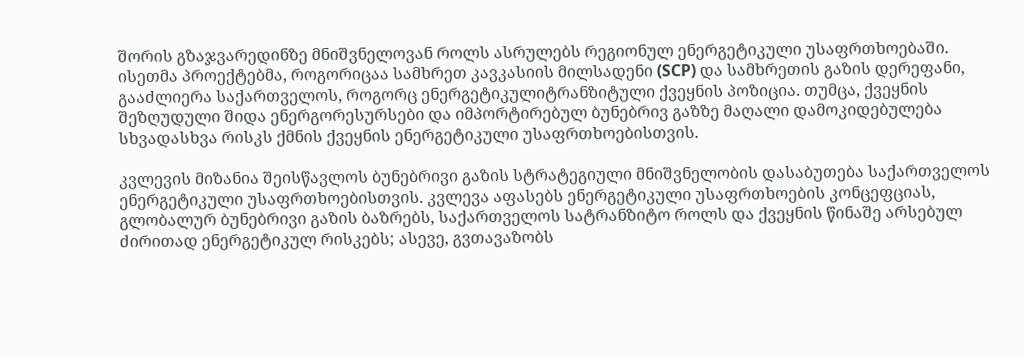შორის გზაჯვარედინზე მნიშვნელოვან როლს ასრულებს რეგიონულ ენერგეტიკული უსაფრთხოებაში. ისეთმა პროექტებმა, როგორიცაა სამხრეთ კავკასიის მილსადენი (SCP) და სამხრეთის გაზის დერეფანი, გააძლიერა საქართველოს, როგორც ენერგეტიკულიტრანზიტული ქვეყნის პოზიცია. თუმცა, ქვეყნის შეზღუდული შიდა ენერგორესურსები და იმპორტირებულ ბუნებრივ გაზზე მაღალი დამოკიდებულება სხვადასხვა რისკს ქმნის ქვეყნის ენერგეტიკული უსაფრთხოებისთვის.

კვლევის მიზანია შეისწავლოს ბუნებრივი გაზის სტრატეგიული მნიშვნელობის დასაბუთება საქართველოს ენერგეტიკული უსაფრთხოებისთვის. კვლევა აფასებს ენერგეტიკული უსაფრთხოების კონცეფციას, გლობალურ ბუნებრივი გაზის ბაზრებს, საქართველოს სატრანზიტო როლს და ქვეყნის წინაშე არსებულ ძირითად ენერგეტიკულ რისკებს; ასევე, გვთავაზობს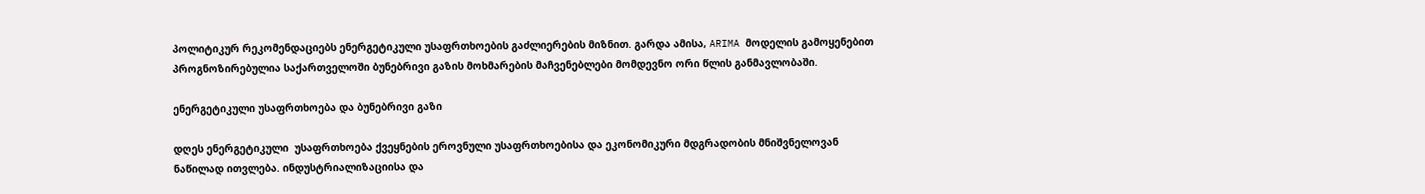პოლიტიკურ რეკომენდაციებს ენერგეტიკული უსაფრთხოების გაძლიერების მიზნით. გარდა ამისა, ARIMA მოდელის გამოყენებით პროგნოზირებულია საქართველოში ბუნებრივი გაზის მოხმარების მაჩვენებლები მომდევნო ორი წლის განმავლობაში.

ენერგეტიკული უსაფრთხოება და ბუნებრივი გაზი

დღეს ენერგეტიკული  უსაფრთხოება ქვეყნების ეროვნული უსაფრთხოებისა და ეკონომიკური მდგრადობის მნიშვნელოვან ნაწილად ითვლება. ინდუსტრიალიზაციისა და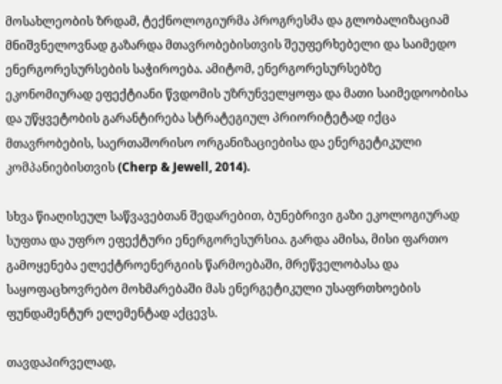მოსახლეობის ზრდამ, ტექნოლოგიურმა პროგრესმა და გლობალიზაციამ მნიშვნელოვნად გაზარდა მთავრობებისთვის შეუფერხებელი და საიმედო ენერგორესურსების საჭიროება. ამიტომ, ენერგორესურსებზე ეკონომიურად ეფექტიანი წვდომის უზრუნველყოფა და მათი საიმედოობისა და უწყვეტობის გარანტირება სტრატეგიულ პრიორიტეტად იქცა მთავრობების, საერთაშორისო ორგანიზაციებისა და ენერგეტიკული კომპანიებისთვის (Cherp & Jewell, 2014).

სხვა წიაღისეულ საწვავებთან შედარებით, ბუნებრივი გაზი ეკოლოგიურად სუფთა და უფრო ეფექტური ენერგორესურსია. გარდა ამისა, მისი ფართო გამოყენება ელექტროენერგიის წარმოებაში, მრეწველობასა და საყოფაცხოვრებო მოხმარებაში მას ენერგეტიკული უსაფრთხოების ფუნდამენტურ ელემენტად აქცევს.

თავდაპირველად,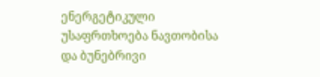ენერგეტიკული უსაფრთხოება ნავთობისა და ბუნებრივი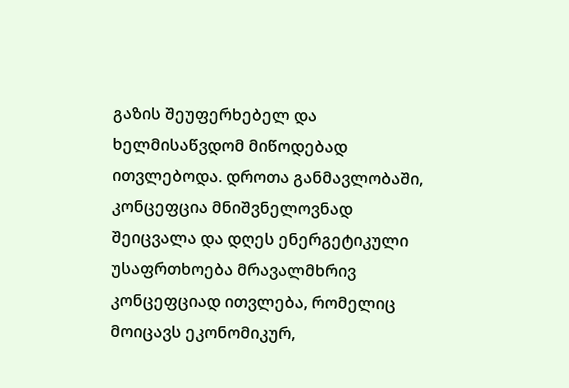გაზის შეუფერხებელ და ხელმისაწვდომ მიწოდებად ითვლებოდა. დროთა განმავლობაში, კონცეფცია მნიშვნელოვნად შეიცვალა და დღეს ენერგეტიკული უსაფრთხოება მრავალმხრივ კონცეფციად ითვლება, რომელიც მოიცავს ეკონომიკურ,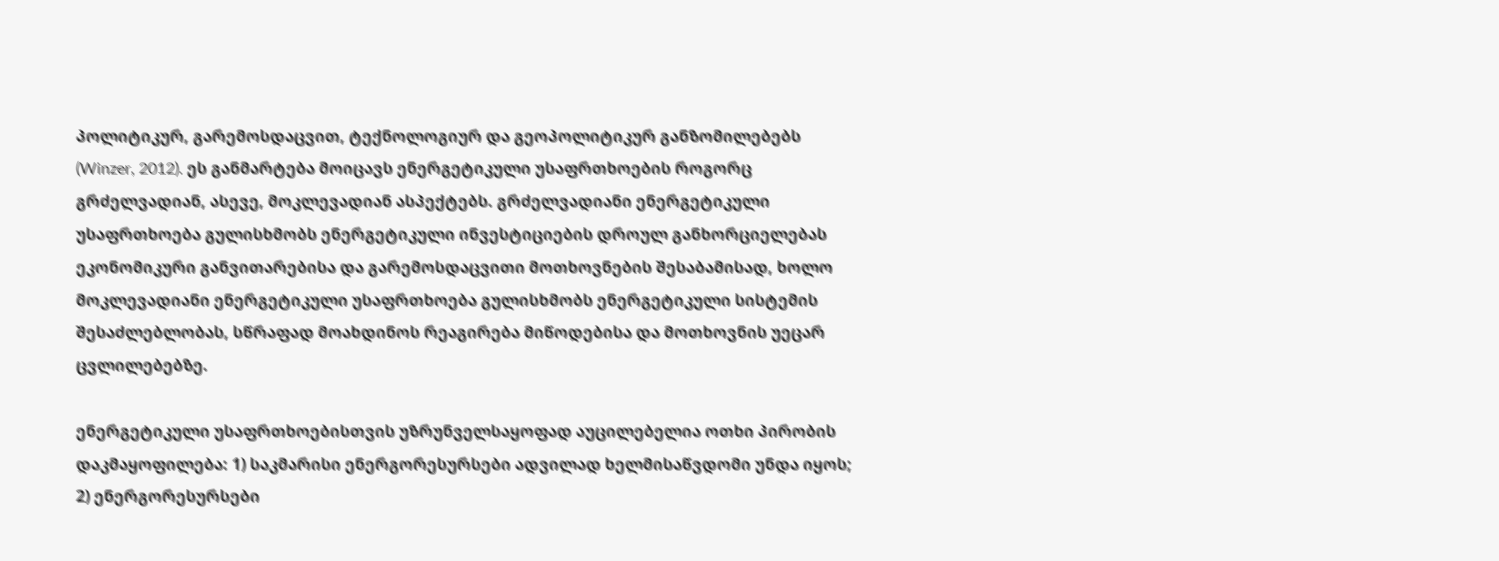პოლიტიკურ, გარემოსდაცვით, ტექნოლოგიურ და გეოპოლიტიკურ განზომილებებს (Winzer, 2012). ეს განმარტება მოიცავს ენერგეტიკული უსაფრთხოების როგორც გრძელვადიან, ასევე, მოკლევადიან ასპექტებს. გრძელვადიანი ენერგეტიკული უსაფრთხოება გულისხმობს ენერგეტიკული ინვესტიციების დროულ განხორციელებას ეკონომიკური განვითარებისა და გარემოსდაცვითი მოთხოვნების შესაბამისად, ხოლო მოკლევადიანი ენერგეტიკული უსაფრთხოება გულისხმობს ენერგეტიკული სისტემის შესაძლებლობას, სწრაფად მოახდინოს რეაგირება მიწოდებისა და მოთხოვნის უეცარ ცვლილებებზე.

ენერგეტიკული უსაფრთხოებისთვის უზრუნველსაყოფად აუცილებელია ოთხი პირობის დაკმაყოფილება: 1) საკმარისი ენერგორესურსები ადვილად ხელმისაწვდომი უნდა იყოს; 2) ენერგორესურსები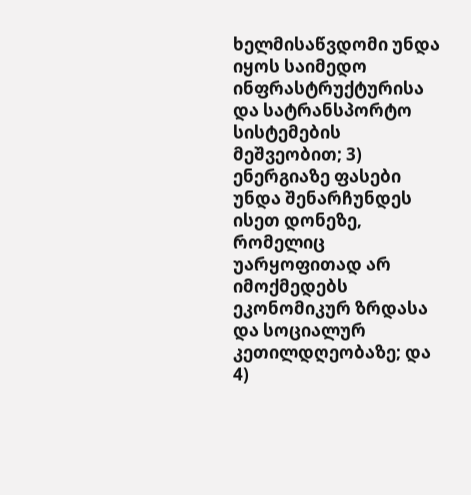ხელმისაწვდომი უნდა იყოს საიმედო ინფრასტრუქტურისა და სატრანსპორტო სისტემების მეშვეობით; 3) ენერგიაზე ფასები უნდა შენარჩუნდეს ისეთ დონეზე, რომელიც უარყოფითად არ იმოქმედებს ეკონომიკურ ზრდასა და სოციალურ კეთილდღეობაზე; და 4)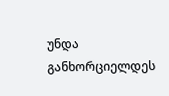უნდა განხორციელდეს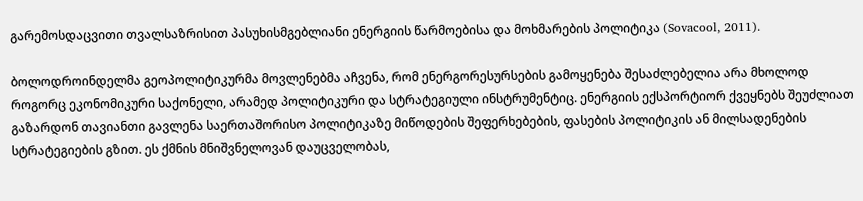გარემოსდაცვითი თვალსაზრისით პასუხისმგებლიანი ენერგიის წარმოებისა და მოხმარების პოლიტიკა (Sovacool, 2011).

ბოლოდროინდელმა გეოპოლიტიკურმა მოვლენებმა აჩვენა, რომ ენერგორესურსების გამოყენება შესაძლებელია არა მხოლოდ როგორც ეკონომიკური საქონელი, არამედ პოლიტიკური და სტრატეგიული ინსტრუმენტიც. ენერგიის ექსპორტიორ ქვეყნებს შეუძლიათ გაზარდონ თავიანთი გავლენა საერთაშორისო პოლიტიკაზე მიწოდების შეფერხებების, ფასების პოლიტიკის ან მილსადენების სტრატეგიების გზით. ეს ქმნის მნიშვნელოვან დაუცველობას,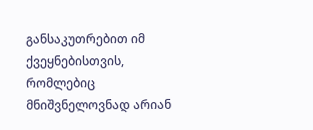განსაკუთრებით იმ ქვეყნებისთვის, რომლებიც მნიშვნელოვნად არიან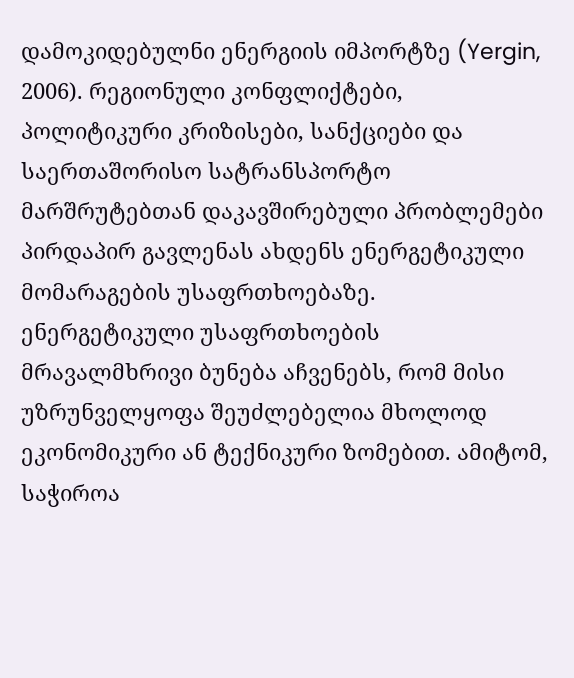დამოკიდებულნი ენერგიის იმპორტზე (Yergin, 2006). რეგიონული კონფლიქტები, პოლიტიკური კრიზისები, სანქციები და საერთაშორისო სატრანსპორტო მარშრუტებთან დაკავშირებული პრობლემები პირდაპირ გავლენას ახდენს ენერგეტიკული მომარაგების უსაფრთხოებაზე. ენერგეტიკული უსაფრთხოების მრავალმხრივი ბუნება აჩვენებს, რომ მისი უზრუნველყოფა შეუძლებელია მხოლოდ ეკონომიკური ან ტექნიკური ზომებით. ამიტომ, საჭიროა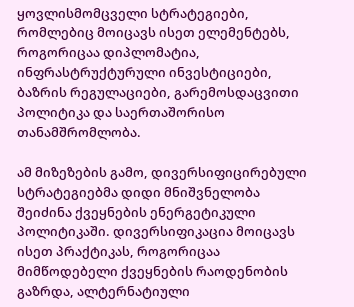ყოვლისმომცველი სტრატეგიები, რომლებიც მოიცავს ისეთ ელემენტებს, როგორიცაა დიპლომატია, ინფრასტრუქტურული ინვესტიციები, ბაზრის რეგულაციები, გარემოსდაცვითი პოლიტიკა და საერთაშორისო თანამშრომლობა.

ამ მიზეზების გამო, დივერსიფიცირებული სტრატეგიებმა დიდი მნიშვნელობა შეიძინა ქვეყნების ენერგეტიკული პოლიტიკაში. დივერსიფიკაცია მოიცავს ისეთ პრაქტიკას, როგორიცაა მიმწოდებელი ქვეყნების რაოდენობის გაზრდა, ალტერნატიული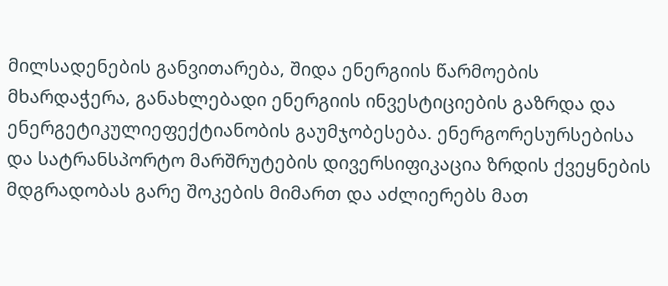მილსადენების განვითარება, შიდა ენერგიის წარმოების მხარდაჭერა, განახლებადი ენერგიის ინვესტიციების გაზრდა და ენერგეტიკულიეფექტიანობის გაუმჯობესება. ენერგორესურსებისა და სატრანსპორტო მარშრუტების დივერსიფიკაცია ზრდის ქვეყნების მდგრადობას გარე შოკების მიმართ და აძლიერებს მათ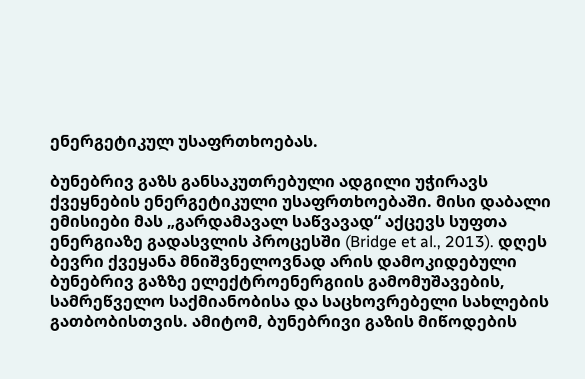ენერგეტიკულ უსაფრთხოებას.

ბუნებრივ გაზს განსაკუთრებული ადგილი უჭირავს ქვეყნების ენერგეტიკული უსაფრთხოებაში. მისი დაბალი ემისიები მას „გარდამავალ საწვავად“ აქცევს სუფთა ენერგიაზე გადასვლის პროცესში (Bridge et al., 2013). დღეს ბევრი ქვეყანა მნიშვნელოვნად არის დამოკიდებული ბუნებრივ გაზზე ელექტროენერგიის გამომუშავების, სამრეწველო საქმიანობისა და საცხოვრებელი სახლების გათბობისთვის. ამიტომ, ბუნებრივი გაზის მიწოდების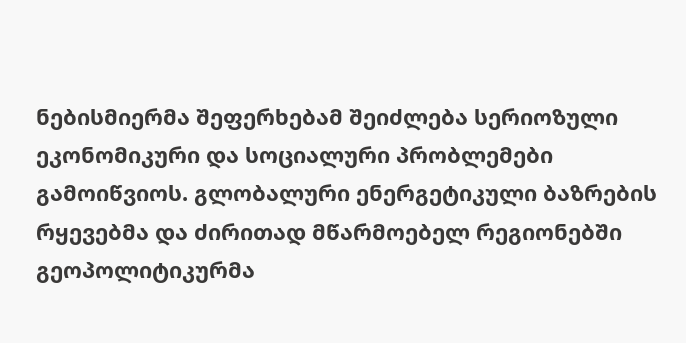ნებისმიერმა შეფერხებამ შეიძლება სერიოზული ეკონომიკური და სოციალური პრობლემები გამოიწვიოს. გლობალური ენერგეტიკული ბაზრების რყევებმა და ძირითად მწარმოებელ რეგიონებში გეოპოლიტიკურმა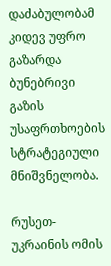დაძაბულობამ კიდევ უფრო გაზარდა ბუნებრივი გაზის უსაფრთხოების სტრატეგიული მნიშვნელობა.

რუსეთ-უკრაინის ომის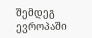შემდეგ ევროპაში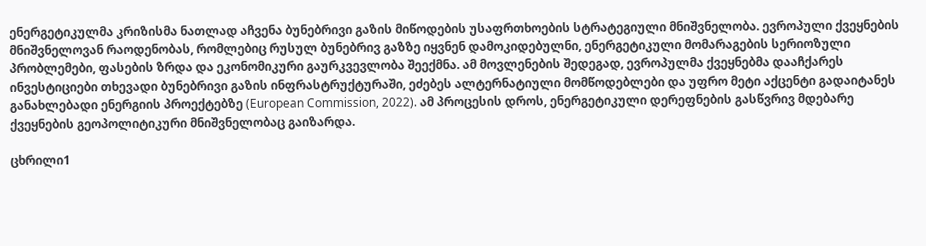ენერგეტიკულმა კრიზისმა ნათლად აჩვენა ბუნებრივი გაზის მიწოდების უსაფრთხოების სტრატეგიული მნიშვნელობა. ევროპული ქვეყნების მნიშვნელოვან რაოდენობას, რომლებიც რუსულ ბუნებრივ გაზზე იყვნენ დამოკიდებულნი, ენერგეტიკული მომარაგების სერიოზული პრობლემები, ფასების ზრდა და ეკონომიკური გაურკვევლობა შეექმნა. ამ მოვლენების შედეგად, ევროპულმა ქვეყნებმა დააჩქარეს ინვესტიციები თხევადი ბუნებრივი გაზის ინფრასტრუქტურაში, ეძებეს ალტერნატიული მომწოდებლები და უფრო მეტი აქცენტი გადაიტანეს განახლებადი ენერგიის პროექტებზე (European Commission, 2022). ამ პროცესის დროს, ენერგეტიკული დერეფნების გასწვრივ მდებარე ქვეყნების გეოპოლიტიკური მნიშვნელობაც გაიზარდა.

ცხრილი1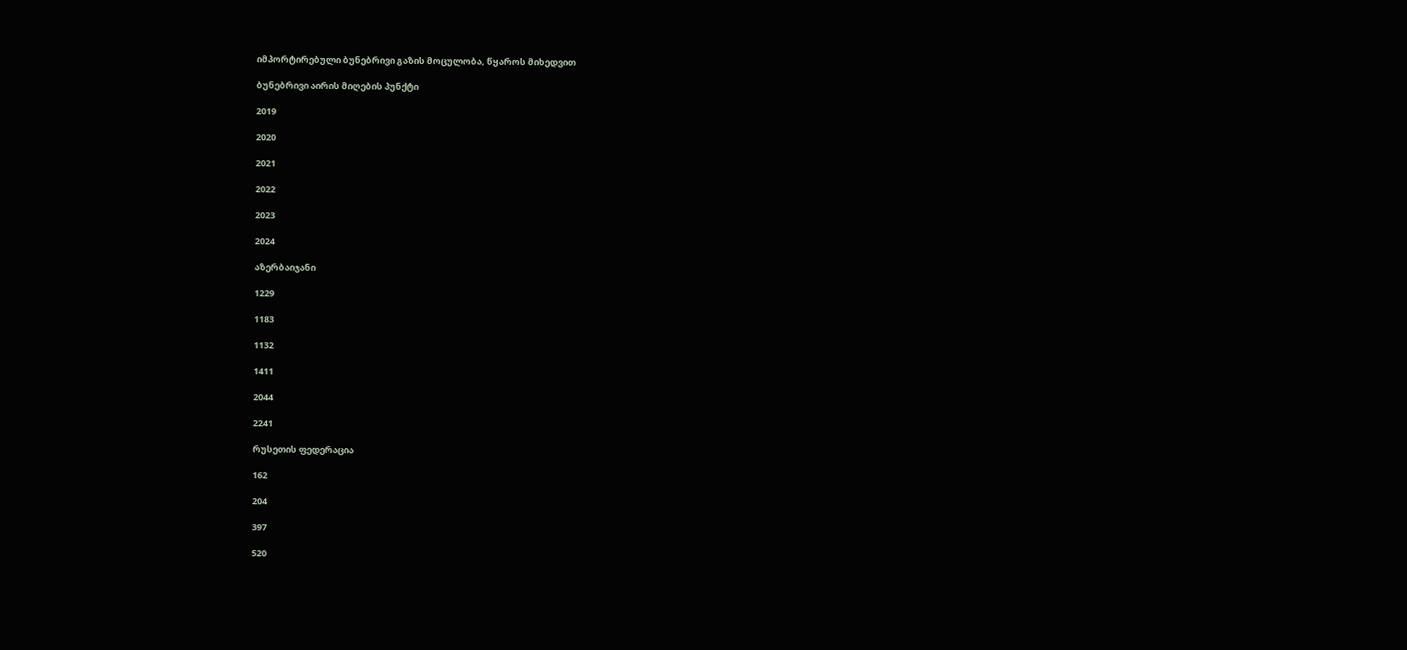იმპორტირებული ბუნებრივი გაზის მოცულობა, წყაროს მიხედვით

ბუნებრივი აირის მიღების პუნქტი

2019

2020

2021

2022

2023

2024

აზერბაიჯანი

1229

1183

1132

1411

2044

2241

რუსეთის ფედერაცია

162

204

397

520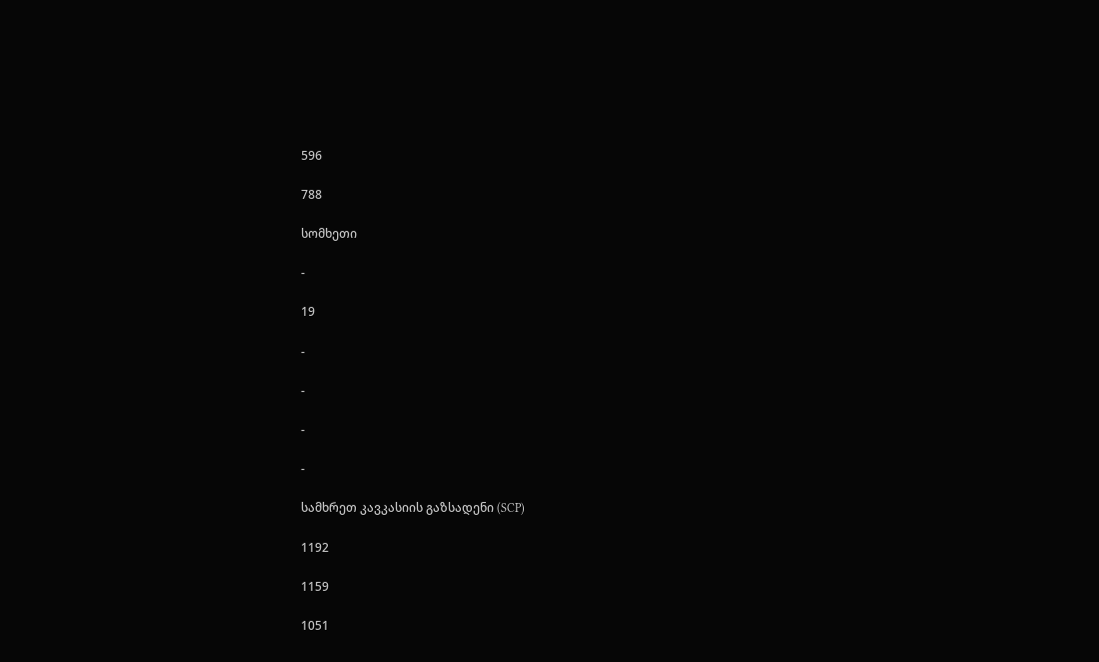596

788

სომხეთი

-

19

-

-

-

-

სამხრეთ კავკასიის გაზსადენი (SCP)

1192

1159

1051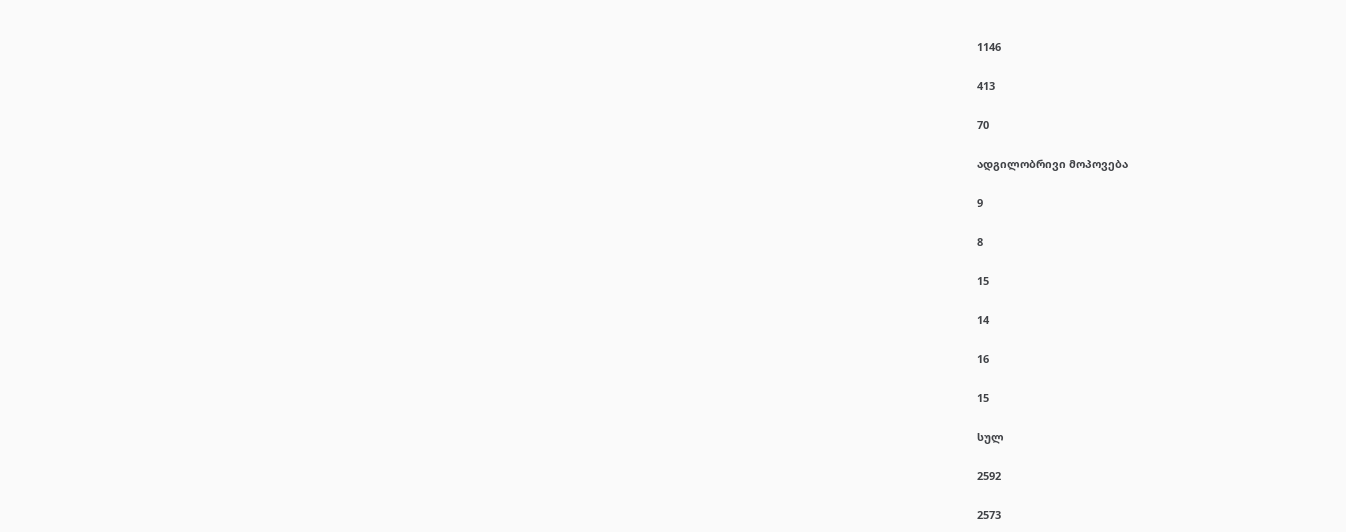1146

413

70

ადგილობრივი მოპოვება

9

8

15

14

16

15

სულ

2592

2573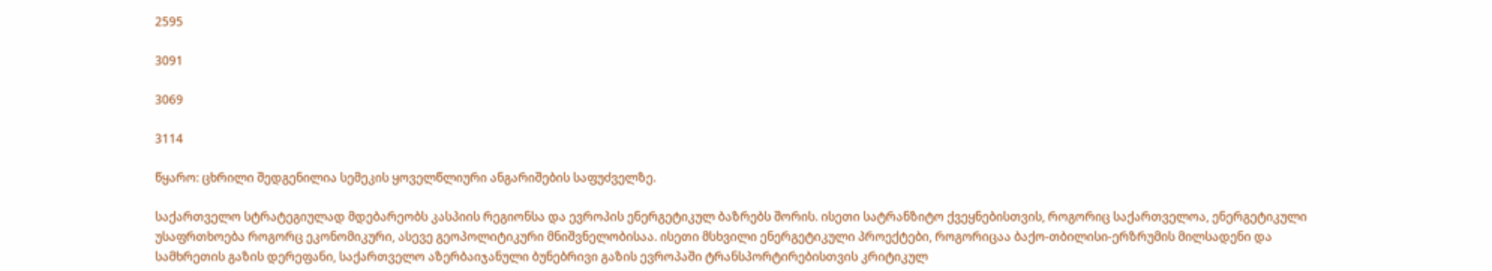2595

3091

3069

3114

წყარო: ცხრილი შედგენილია სემეკის ყოველწლიური ანგარიშების საფუძველზე.

საქართველო სტრატეგიულად მდებარეობს კასპიის რეგიონსა და ევროპის ენერგეტიკულ ბაზრებს შორის. ისეთი სატრანზიტო ქვეყნებისთვის, როგორიც საქართველოა, ენერგეტიკული უსაფრთხოება როგორც ეკონომიკური, ასევე გეოპოლიტიკური მნიშვნელობისაა. ისეთი მსხვილი ენერგეტიკული პროექტები, როგორიცაა ბაქო-თბილისი-ერზრუმის მილსადენი და სამხრეთის გაზის დერეფანი, საქართველო აზერბაიჯანული ბუნებრივი გაზის ევროპაში ტრანსპორტირებისთვის კრიტიკულ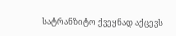სატრანზიტო ქვეყნად აქცევს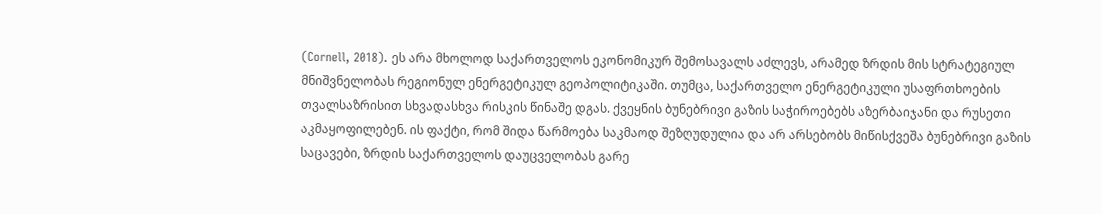(Cornell, 2018). ეს არა მხოლოდ საქართველოს ეკონომიკურ შემოსავალს აძლევს, არამედ ზრდის მის სტრატეგიულ მნიშვნელობას რეგიონულ ენერგეტიკულ გეოპოლიტიკაში. თუმცა, საქართველო ენერგეტიკული უსაფრთხოების თვალსაზრისით სხვადასხვა რისკის წინაშე დგას. ქვეყნის ბუნებრივი გაზის საჭიროებებს აზერბაიჯანი და რუსეთი აკმაყოფილებენ. ის ფაქტი, რომ შიდა წარმოება საკმაოდ შეზღუდულია და არ არსებობს მიწისქვეშა ბუნებრივი გაზის საცავები, ზრდის საქართველოს დაუცველობას გარე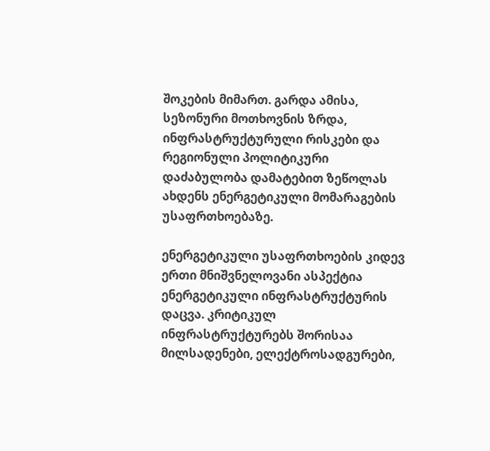შოკების მიმართ. გარდა ამისა, სეზონური მოთხოვნის ზრდა, ინფრასტრუქტურული რისკები და რეგიონული პოლიტიკური დაძაბულობა დამატებით ზეწოლას ახდენს ენერგეტიკული მომარაგების უსაფრთხოებაზე.

ენერგეტიკული უსაფრთხოების კიდევ ერთი მნიშვნელოვანი ასპექტია ენერგეტიკული ინფრასტრუქტურის დაცვა. კრიტიკულ ინფრასტრუქტურებს შორისაა მილსადენები, ელექტროსადგურები,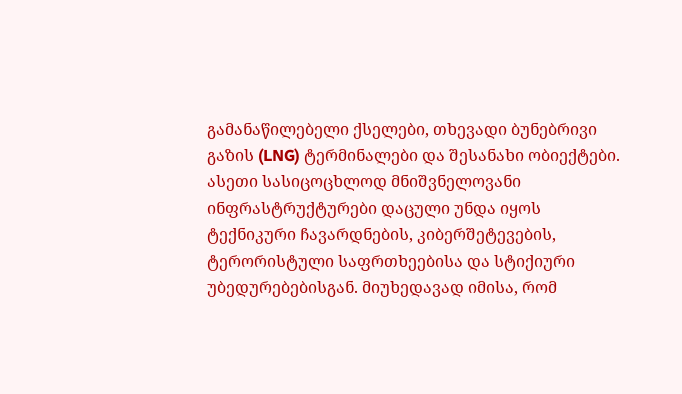გამანაწილებელი ქსელები, თხევადი ბუნებრივი გაზის (LNG) ტერმინალები და შესანახი ობიექტები. ასეთი სასიცოცხლოდ მნიშვნელოვანი ინფრასტრუქტურები დაცული უნდა იყოს ტექნიკური ჩავარდნების, კიბერშეტევების, ტერორისტული საფრთხეებისა და სტიქიური უბედურებებისგან. მიუხედავად იმისა, რომ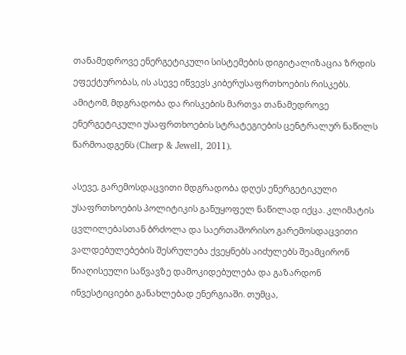თანამედროვე ენერგეტიკული სისტემების დიგიტალიზაცია ზრდის ეფექტურობას, ის ასევე იწვევს კიბერუსაფრთხოების რისკებს. ამიტომ, მდგრადობა და რისკების მართვა თანამედროვე ენერგეტიკული უსაფრთხოების სტრატეგიების ცენტრალურ ნაწილს წარმოადგენს (Cherp & Jewell, 2011).

ასევე, გარემოსდაცვითი მდგრადობა დღეს ენერგეტიკული უსაფრთხოების პოლიტიკის განუყოფელ ნაწილად იქცა. კლიმატის ცვლილებასთან ბრძოლა და საერთაშორისო გარემოსდაცვითი ვალდებულებების შესრულება ქვეყნებს აიძულებს შეამცირონ წიაღისეული საწვავზე დამოკიდებულება და გაზარდონ ინვესტიციები განახლებად ენერგიაში. თუმცა,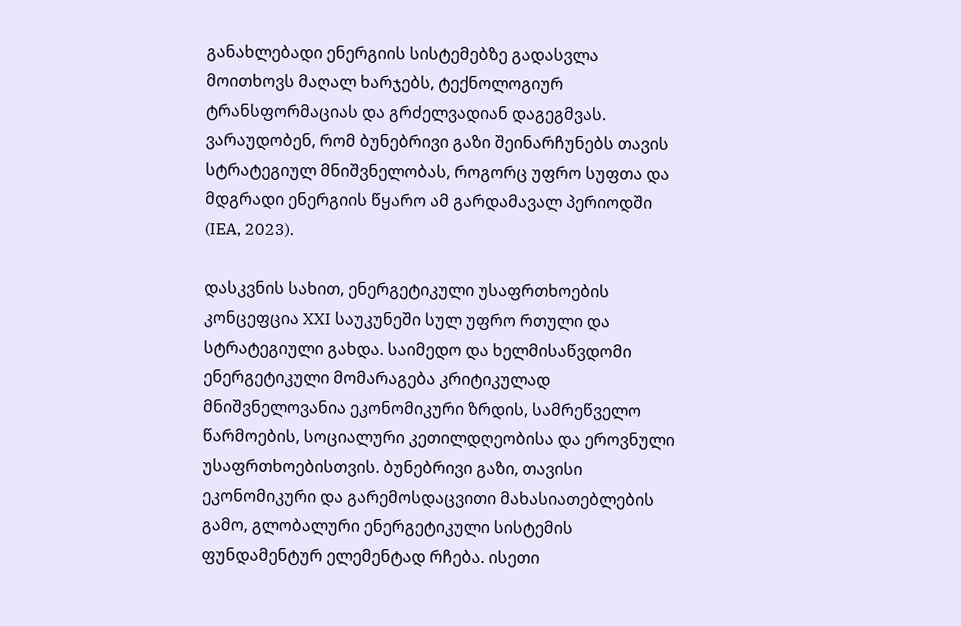განახლებადი ენერგიის სისტემებზე გადასვლა მოითხოვს მაღალ ხარჯებს, ტექნოლოგიურ ტრანსფორმაციას და გრძელვადიან დაგეგმვას. ვარაუდობენ, რომ ბუნებრივი გაზი შეინარჩუნებს თავის სტრატეგიულ მნიშვნელობას, როგორც უფრო სუფთა და მდგრადი ენერგიის წყარო ამ გარდამავალ პერიოდში (IEA, 2023).

დასკვნის სახით, ენერგეტიკული უსაფრთხოების კონცეფცია XXI საუკუნეში სულ უფრო რთული და სტრატეგიული გახდა. საიმედო და ხელმისაწვდომი ენერგეტიკული მომარაგება კრიტიკულად მნიშვნელოვანია ეკონომიკური ზრდის, სამრეწველო წარმოების, სოციალური კეთილდღეობისა და ეროვნული უსაფრთხოებისთვის. ბუნებრივი გაზი, თავისი ეკონომიკური და გარემოსდაცვითი მახასიათებლების გამო, გლობალური ენერგეტიკული სისტემის ფუნდამენტურ ელემენტად რჩება. ისეთი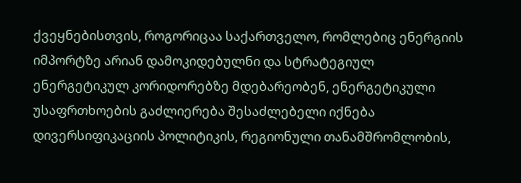ქვეყნებისთვის, როგორიცაა საქართველო, რომლებიც ენერგიის იმპორტზე არიან დამოკიდებულნი და სტრატეგიულ ენერგეტიკულ კორიდორებზე მდებარეობენ, ენერგეტიკული უსაფრთხოების გაძლიერება შესაძლებელი იქნება დივერსიფიკაციის პოლიტიკის, რეგიონული თანამშრომლობის,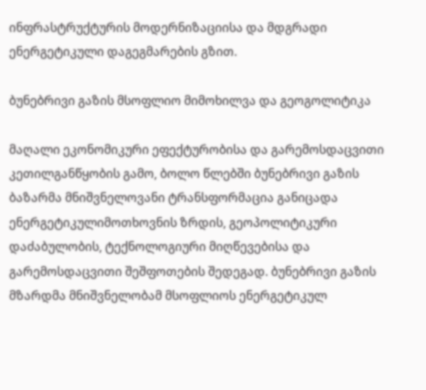ინფრასტრუქტურის მოდერნიზაციისა და მდგრადი ენერგეტიკული დაგეგმარების გზით.

ბუნებრივი გაზის მსოფლიო მიმოხილვა და გეოგოლიტიკა

მაღალი ეკონომიკური ეფექტურობისა და გარემოსდაცვითი კეთილგანწყობის გამო, ბოლო წლებში ბუნებრივი გაზის ბაზარმა მნიშვნელოვანი ტრანსფორმაცია განიცადა ენერგეტიკულიმოთხოვნის ზრდის, გეოპოლიტიკური დაძაბულობის, ტექნოლოგიური მიღწევებისა და გარემოსდაცვითი შეშფოთების შედეგად. ბუნებრივი გაზის მზარდმა მნიშვნელობამ მსოფლიოს ენერგეტიკულ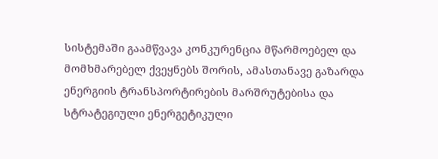სისტემაში გაამწვავა კონკურენცია მწარმოებელ და მომხმარებელ ქვეყნებს შორის, ამასთანავე გაზარდა ენერგიის ტრანსპორტირების მარშრუტებისა და სტრატეგიული ენერგეტიკული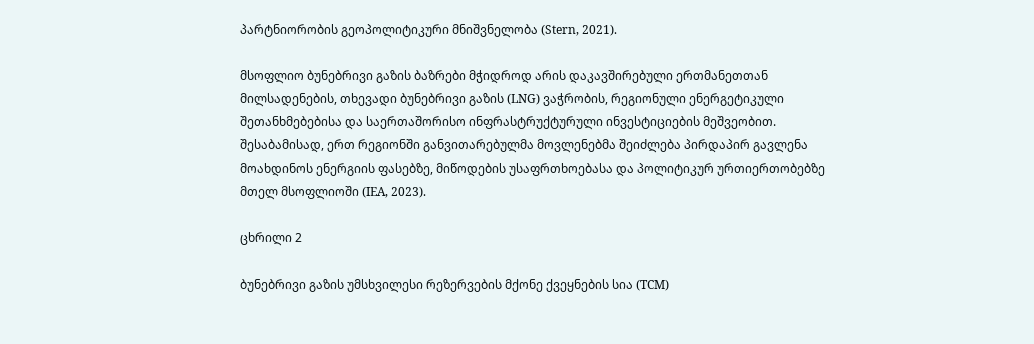პარტნიორობის გეოპოლიტიკური მნიშვნელობა (Stern, 2021).

მსოფლიო ბუნებრივი გაზის ბაზრები მჭიდროდ არის დაკავშირებული ერთმანეთთან მილსადენების, თხევადი ბუნებრივი გაზის (LNG) ვაჭრობის, რეგიონული ენერგეტიკული შეთანხმებებისა და საერთაშორისო ინფრასტრუქტურული ინვესტიციების მეშვეობით. შესაბამისად, ერთ რეგიონში განვითარებულმა მოვლენებმა შეიძლება პირდაპირ გავლენა მოახდინოს ენერგიის ფასებზე, მიწოდების უსაფრთხოებასა და პოლიტიკურ ურთიერთობებზე მთელ მსოფლიოში (IEA, 2023).

ცხრილი 2

ბუნებრივი გაზის უმსხვილესი რეზერვების მქონე ქვეყნების სია (TCM)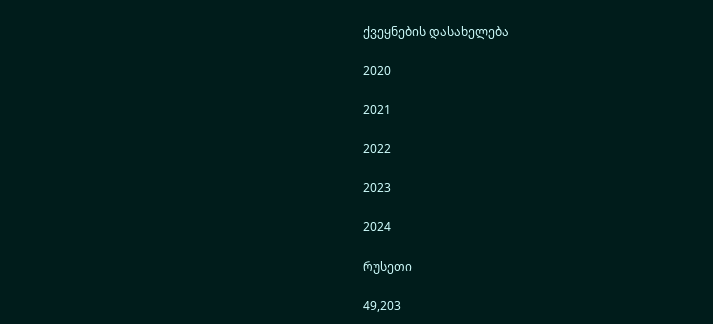ქვეყნების დასახელება

2020

2021

2022

2023

2024

რუსეთი

49,203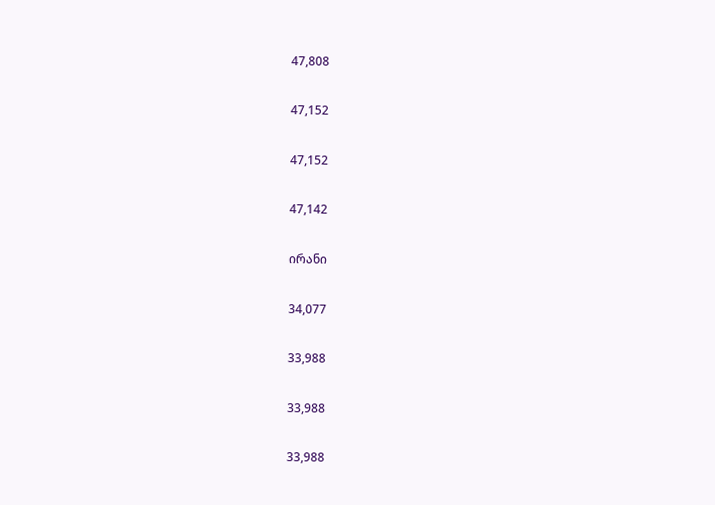47,808

47,152

47,152

47,142

ირანი

34,077

33,988

33,988

33,988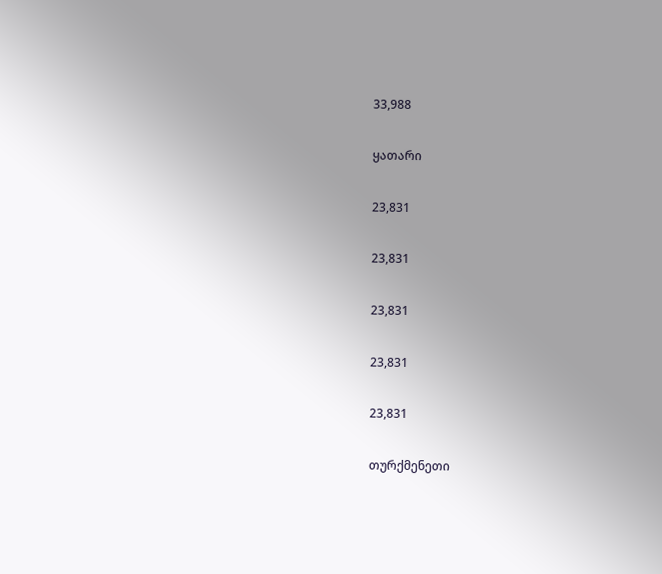33,988

ყათარი

23,831

23,831

23,831

23,831

23,831

თურქმენეთი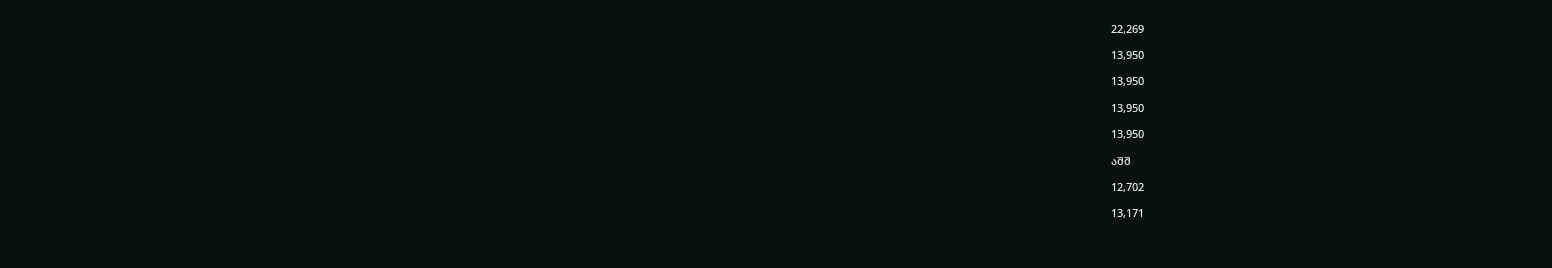22,269

13,950

13,950

13,950

13,950

აშშ

12,702

13,171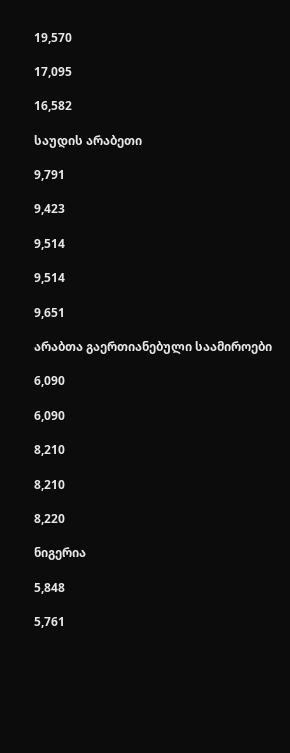19,570

17,095

16,582

საუდის არაბეთი

9,791

9,423

9,514

9,514

9,651

არაბთა გაერთიანებული საამიროები

6,090

6,090

8,210

8,210

8,220

ნიგერია

5,848

5,761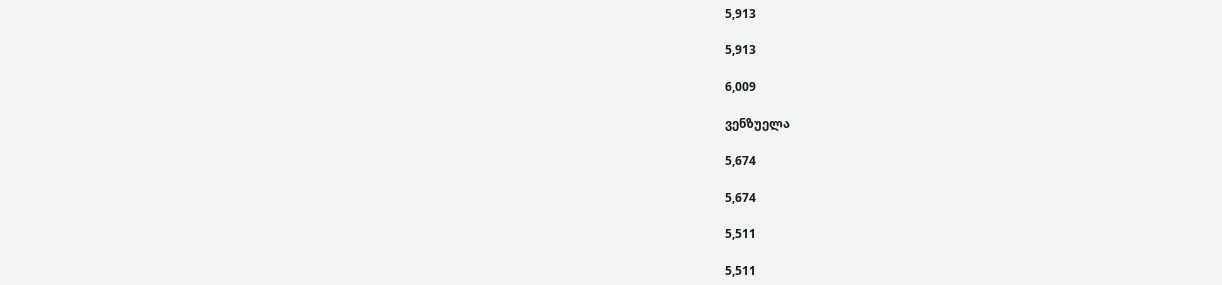5,913

5,913

6,009

ვენზუელა

5,674

5,674

5,511

5,511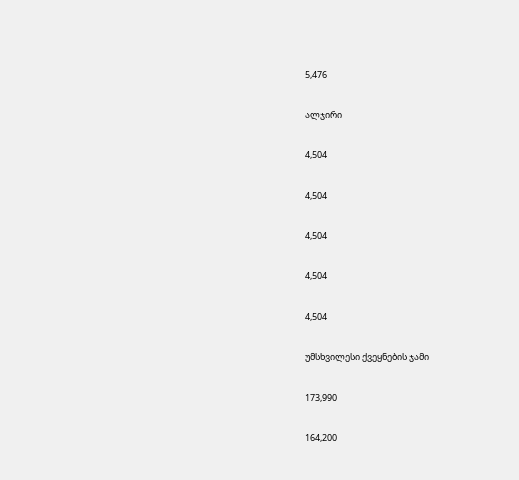5,476

ალჯირი

4,504

4,504

4,504

4,504

4,504

უმსხვილესი ქვეყნების ჯამი

173,990

164,200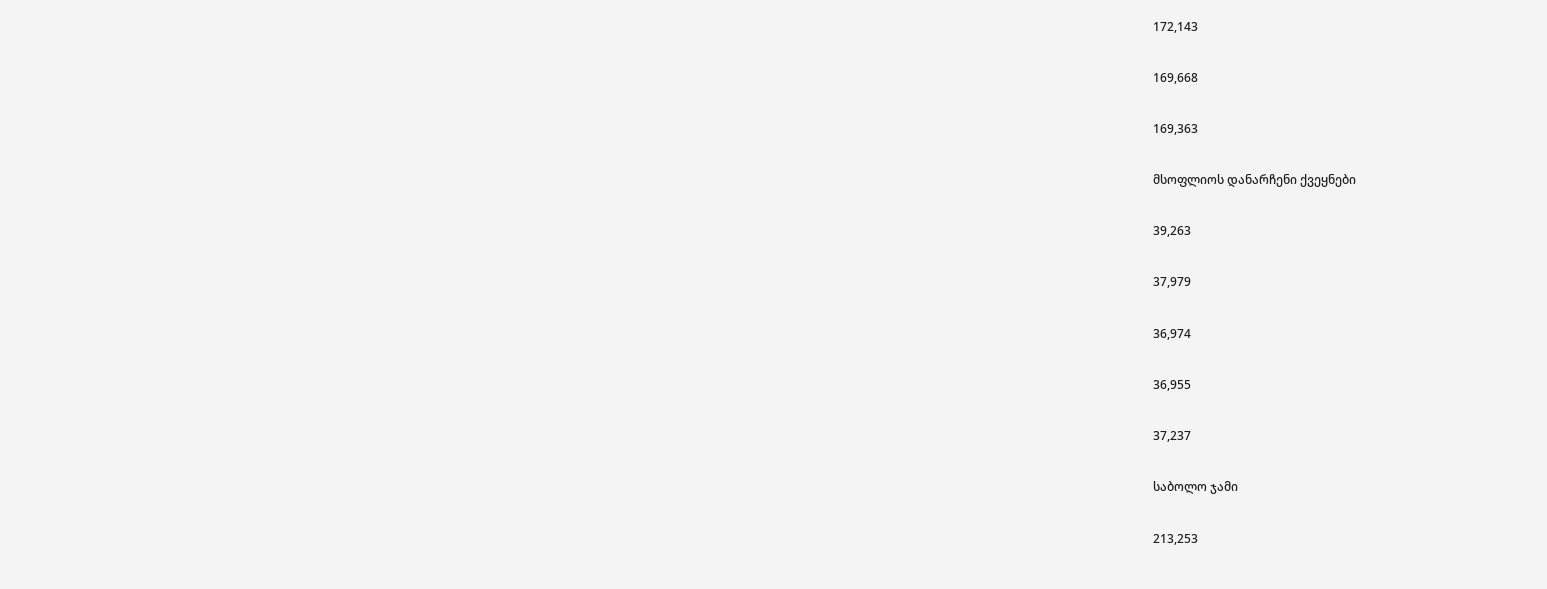172,143

169,668

169,363

მსოფლიოს დანარჩენი ქვეყნები

39,263

37,979

36,974

36,955

37,237

საბოლო ჯამი

213,253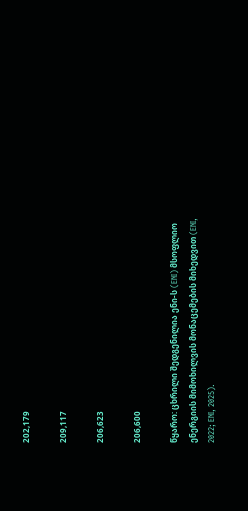202,179

209,117

206,623

206,600

წყარო: ცხრილი შედგენილია ენი-ს (ENI) მსოფლიო ენერგიის მიმოხილვის მონაცემების მიხედვით (ENI, 2022; ENI, 2025).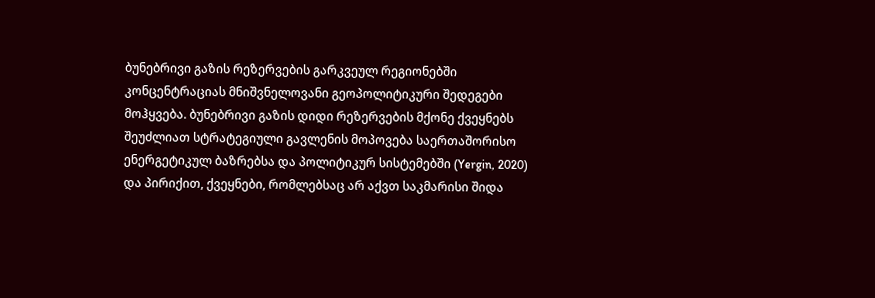ბუნებრივი გაზის რეზერვების გარკვეულ რეგიონებში კონცენტრაციას მნიშვნელოვანი გეოპოლიტიკური შედეგები მოჰყვება. ბუნებრივი გაზის დიდი რეზერვების მქონე ქვეყნებს შეუძლიათ სტრატეგიული გავლენის მოპოვება საერთაშორისო ენერგეტიკულ ბაზრებსა და პოლიტიკურ სისტემებში (Yergin, 2020) და პირიქით, ქვეყნები, რომლებსაც არ აქვთ საკმარისი შიდა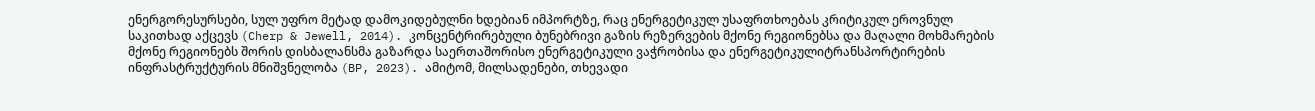ენერგორესურსები, სულ უფრო მეტად დამოკიდებულნი ხდებიან იმპორტზე, რაც ენერგეტიკულ უსაფრთხოებას კრიტიკულ ეროვნულ საკითხად აქცევს (Cherp & Jewell, 2014). კონცენტრირებული ბუნებრივი გაზის რეზერვების მქონე რეგიონებსა და მაღალი მოხმარების მქონე რეგიონებს შორის დისბალანსმა გაზარდა საერთაშორისო ენერგეტიკული ვაჭრობისა და ენერგეტიკულიტრანსპორტირების ინფრასტრუქტურის მნიშვნელობა (BP, 2023). ამიტომ, მილსადენები, თხევადი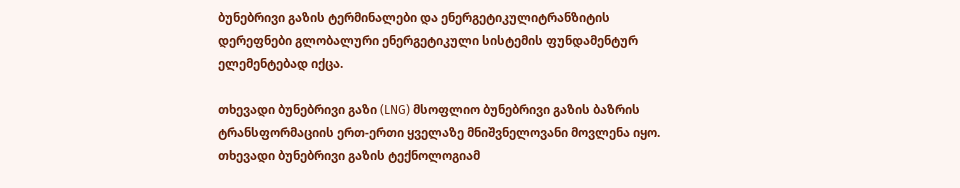ბუნებრივი გაზის ტერმინალები და ენერგეტიკულიტრანზიტის დერეფნები გლობალური ენერგეტიკული სისტემის ფუნდამენტურ ელემენტებად იქცა.

თხევადი ბუნებრივი გაზი (LNG) მსოფლიო ბუნებრივი გაზის ბაზრის ტრანსფორმაციის ერთ-ერთი ყველაზე მნიშვნელოვანი მოვლენა იყო. თხევადი ბუნებრივი გაზის ტექნოლოგიამ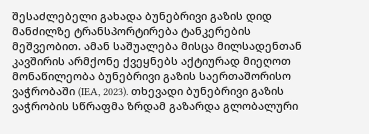შესაძლებელი გახადა ბუნებრივი გაზის დიდ მანძილზე ტრანსპორტირება ტანკერების მეშვეობით. ამან საშუალება მისცა მილსადენთან კავშირის არმქონე ქვეყნებს აქტიურად მიეღოთ მონაწილეობა ბუნებრივი გაზის საერთაშორისო ვაჭრობაში (IEA, 2023). თხევადი ბუნებრივი გაზის ვაჭრობის სწრაფმა ზრდამ გაზარდა გლობალური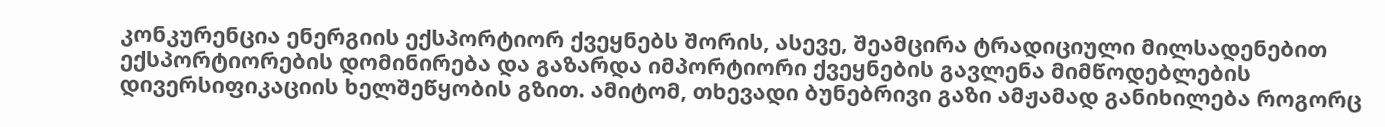კონკურენცია ენერგიის ექსპორტიორ ქვეყნებს შორის, ასევე, შეამცირა ტრადიციული მილსადენებით ექსპორტიორების დომინირება და გაზარდა იმპორტიორი ქვეყნების გავლენა მიმწოდებლების დივერსიფიკაციის ხელშეწყობის გზით. ამიტომ, თხევადი ბუნებრივი გაზი ამჟამად განიხილება როგორც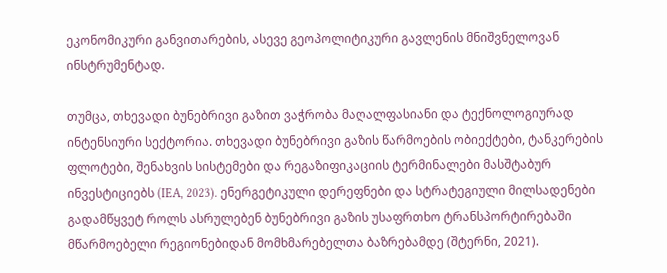ეკონომიკური განვითარების, ასევე გეოპოლიტიკური გავლენის მნიშვნელოვან ინსტრუმენტად.

თუმცა, თხევადი ბუნებრივი გაზით ვაჭრობა მაღალფასიანი და ტექნოლოგიურად ინტენსიური სექტორია. თხევადი ბუნებრივი გაზის წარმოების ობიექტები, ტანკერების ფლოტები, შენახვის სისტემები და რეგაზიფიკაციის ტერმინალები მასშტაბურ ინვესტიციებს (IEA, 2023). ენერგეტიკული დერეფნები და სტრატეგიული მილსადენები გადამწყვეტ როლს ასრულებენ ბუნებრივი გაზის უსაფრთხო ტრანსპორტირებაში მწარმოებელი რეგიონებიდან მომხმარებელთა ბაზრებამდე (შტერნი, 2021).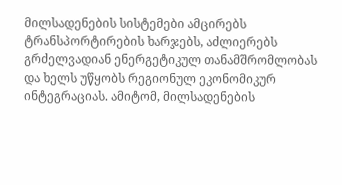მილსადენების სისტემები ამცირებს ტრანსპორტირების ხარჯებს, აძლიერებს გრძელვადიან ენერგეტიკულ თანამშრომლობას და ხელს უწყობს რეგიონულ ეკონომიკურ ინტეგრაციას. ამიტომ, მილსადენების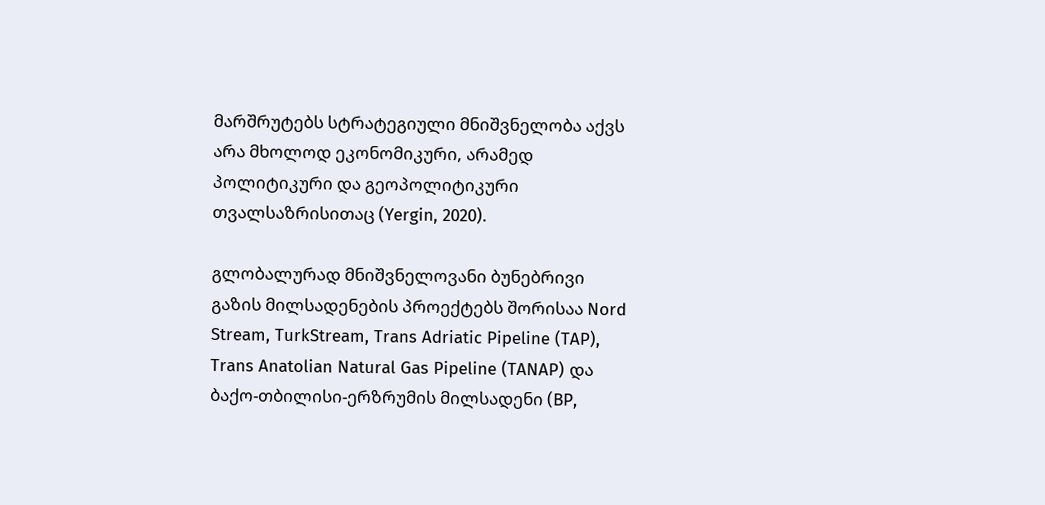მარშრუტებს სტრატეგიული მნიშვნელობა აქვს არა მხოლოდ ეკონომიკური, არამედ პოლიტიკური და გეოპოლიტიკური თვალსაზრისითაც (Yergin, 2020).

გლობალურად მნიშვნელოვანი ბუნებრივი გაზის მილსადენების პროექტებს შორისაა Nord Stream, TurkStream, Trans Adriatic Pipeline (TAP), Trans Anatolian Natural Gas Pipeline (TANAP) და ბაქო-თბილისი-ერზრუმის მილსადენი (BP,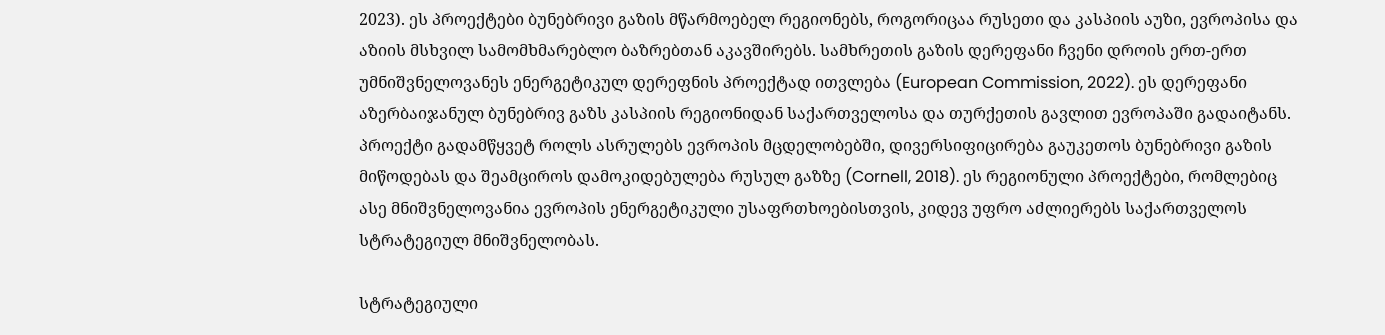2023). ეს პროექტები ბუნებრივი გაზის მწარმოებელ რეგიონებს, როგორიცაა რუსეთი და კასპიის აუზი, ევროპისა და აზიის მსხვილ სამომხმარებლო ბაზრებთან აკავშირებს. სამხრეთის გაზის დერეფანი ჩვენი დროის ერთ-ერთ უმნიშვნელოვანეს ენერგეტიკულ დერეფნის პროექტად ითვლება (European Commission, 2022). ეს დერეფანი აზერბაიჯანულ ბუნებრივ გაზს კასპიის რეგიონიდან საქართველოსა და თურქეთის გავლით ევროპაში გადაიტანს. პროექტი გადამწყვეტ როლს ასრულებს ევროპის მცდელობებში, დივერსიფიცირება გაუკეთოს ბუნებრივი გაზის მიწოდებას და შეამციროს დამოკიდებულება რუსულ გაზზე (Cornell, 2018). ეს რეგიონული პროექტები, რომლებიც ასე მნიშვნელოვანია ევროპის ენერგეტიკული უსაფრთხოებისთვის, კიდევ უფრო აძლიერებს საქართველოს სტრატეგიულ მნიშვნელობას.

სტრატეგიული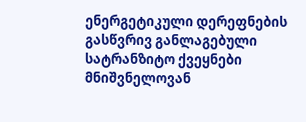ენერგეტიკული დერეფნების გასწვრივ განლაგებული სატრანზიტო ქვეყნები მნიშვნელოვან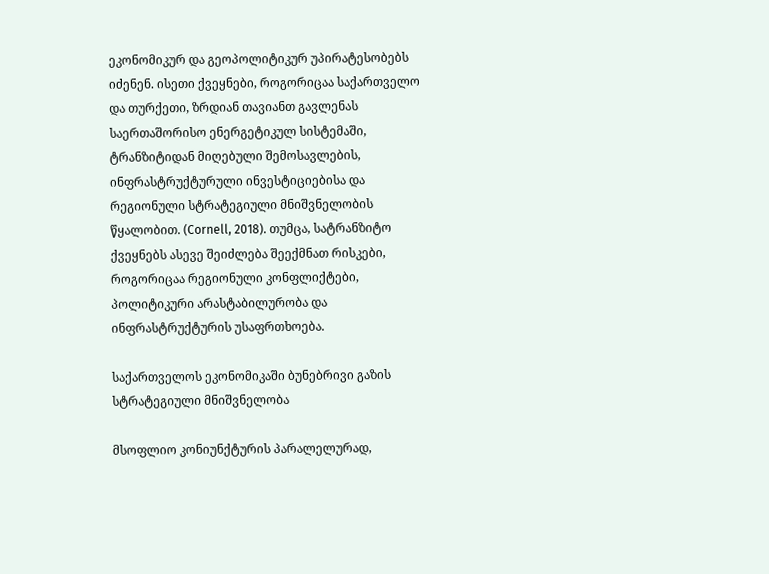ეკონომიკურ და გეოპოლიტიკურ უპირატესობებს იძენენ. ისეთი ქვეყნები, როგორიცაა საქართველო და თურქეთი, ზრდიან თავიანთ გავლენას საერთაშორისო ენერგეტიკულ სისტემაში, ტრანზიტიდან მიღებული შემოსავლების, ინფრასტრუქტურული ინვესტიციებისა და რეგიონული სტრატეგიული მნიშვნელობის წყალობით. (Cornell, 2018). თუმცა, სატრანზიტო ქვეყნებს ასევე შეიძლება შეექმნათ რისკები, როგორიცაა რეგიონული კონფლიქტები, პოლიტიკური არასტაბილურობა და ინფრასტრუქტურის უსაფრთხოება.

საქართველოს ეკონომიკაში ბუნებრივი გაზის სტრატეგიული მნიშვნელობა

მსოფლიო კონიუნქტურის პარალელურად,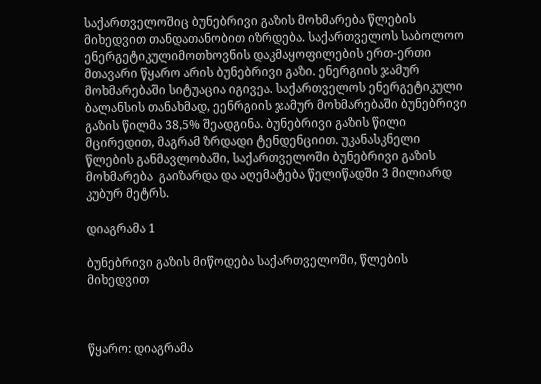საქართველოშიც ბუნებრივი გაზის მოხმარება წლების მიხედვით თანდათანობით იზრდება. საქართველოს საბოლოო ენერგეტიკულიმოთხოვნის დაკმაყოფილების ერთ-ერთი მთავარი წყარო არის ბუნებრივი გაზი. ენერგიის ჯამურ მოხმარებაში სიტუაცია იგივეა. საქართველოს ენერგეტიკული ბალანსის თანახმად, ეენრგიის ჯამურ მოხმარებაში ბუნებრივი გაზის წილმა 38,5% შეადგინა. ბუნებრივი გაზის წილი მცირედით, მაგრამ ზრდადი ტენდენციით. უკანასკნელი წლების განმავლობაში, საქართველოში ბუნებრივი გაზის მოხმარება  გაიზარდა და აღემატება წელიწადში 3 მილიარდ კუბურ მეტრს.

დიაგრამა 1

ბუნებრივი გაზის მიწოდება საქართველოში, წლების მიხედვით



წყარო: დიაგრამა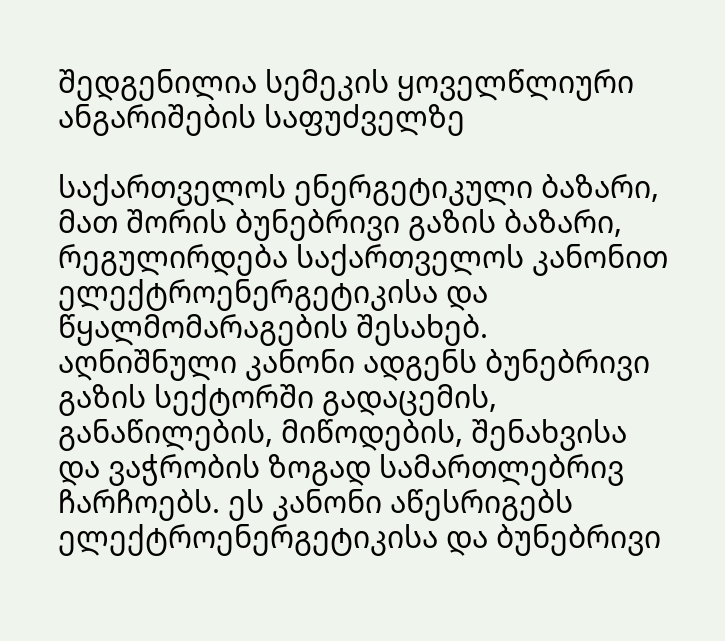შედგენილია სემეკის ყოველწლიური ანგარიშების საფუძველზე

საქართველოს ენერგეტიკული ბაზარი, მათ შორის ბუნებრივი გაზის ბაზარი, რეგულირდება საქართველოს კანონით ელექტროენერგეტიკისა და წყალმომარაგების შესახებ. აღნიშნული კანონი ადგენს ბუნებრივი გაზის სექტორში გადაცემის, განაწილების, მიწოდების, შენახვისა და ვაჭრობის ზოგად სამართლებრივ ჩარჩოებს. ეს კანონი აწესრიგებს ელექტროენერგეტიკისა და ბუნებრივი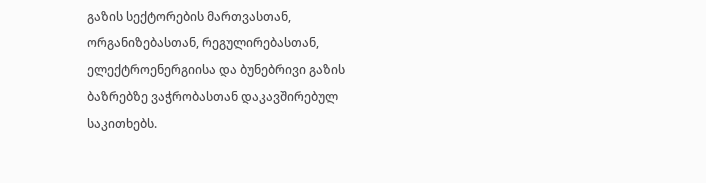გაზის სექტორების მართვასთან, ორგანიზებასთან, რეგულირებასთან, ელექტროენერგიისა და ბუნებრივი გაზის ბაზრებზე ვაჭრობასთან დაკავშირებულ საკითხებს.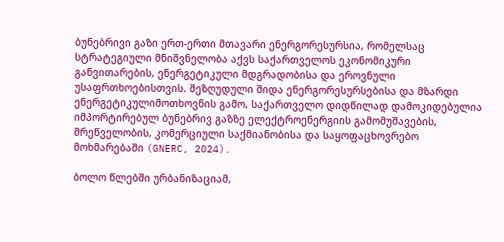ბუნებრივი გაზი ერთ-ერთი მთავარი ენერგორესურსია, რომელსაც სტრატეგიული მნიშვნელობა აქვს საქართველოს ეკონომიკური განვითარების, ენერგეტიკული მდგრადობისა და ეროვნული უსაფრთხოებისთვის. შეზღუდული შიდა ენერგორესურსებისა და მზარდი ენერგეტიკულიმოთხოვნის გამო, საქართველო დიდწილად დამოკიდებულია იმპორტირებულ ბუნებრივ გაზზე ელექტროენერგიის გამომუშავების, მრეწველობის, კომერციული საქმიანობისა და საყოფაცხოვრებო მოხმარებაში (GNERC, 2024).

ბოლო წლებში ურბანიზაციამ,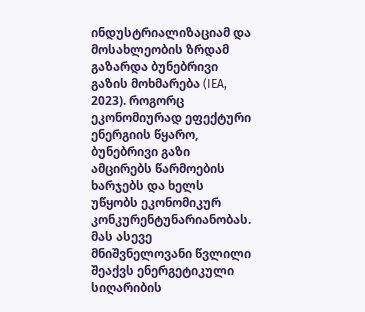ინდუსტრიალიზაციამ და მოსახლეობის ზრდამ გაზარდა ბუნებრივი გაზის მოხმარება (IEA, 2023). როგორც ეკონომიურად ეფექტური ენერგიის წყარო, ბუნებრივი გაზი ამცირებს წარმოების ხარჯებს და ხელს უწყობს ეკონომიკურ კონკურენტუნარიანობას. მას ასევე მნიშვნელოვანი წვლილი შეაქვს ენერგეტიკული სიღარიბის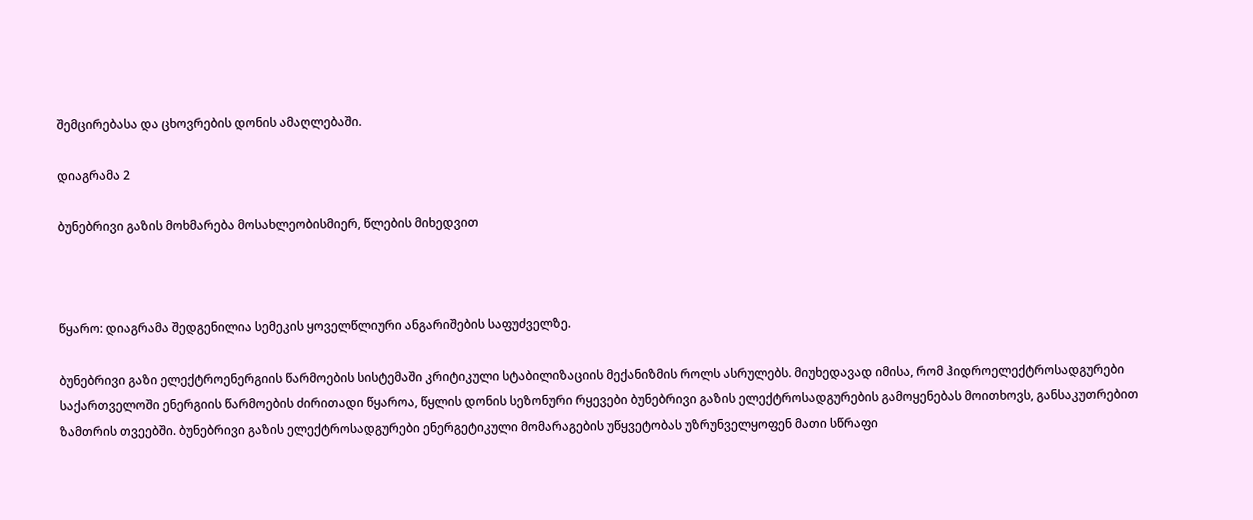შემცირებასა და ცხოვრების დონის ამაღლებაში.

დიაგრამა 2

ბუნებრივი გაზის მოხმარება მოსახლეობისმიერ, წლების მიხედვით



წყარო: დიაგრამა შედგენილია სემეკის ყოველწლიური ანგარიშების საფუძველზე.

ბუნებრივი გაზი ელექტროენერგიის წარმოების სისტემაში კრიტიკული სტაბილიზაციის მექანიზმის როლს ასრულებს. მიუხედავად იმისა, რომ ჰიდროელექტროსადგურები საქართველოში ენერგიის წარმოების ძირითადი წყაროა, წყლის დონის სეზონური რყევები ბუნებრივი გაზის ელექტროსადგურების გამოყენებას მოითხოვს, განსაკუთრებით ზამთრის თვეებში. ბუნებრივი გაზის ელექტროსადგურები ენერგეტიკული მომარაგების უწყვეტობას უზრუნველყოფენ მათი სწრაფი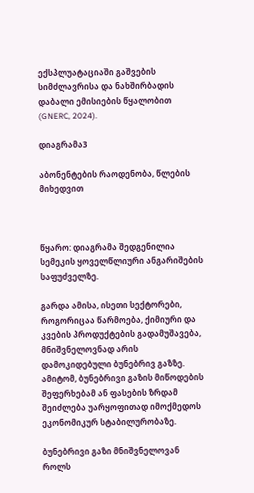ექსპლუატაციაში გაშვების სიმძლავრისა და ნახშირბადის დაბალი ემისიების წყალობით (GNERC, 2024).

დიაგრამა3

აბონენტების რაოდენობა, წლების მიხედვით



წყარო: დიაგრამა შედგენილია სემეკის ყოველწლიური ანგარიშების საფუძველზე.

გარდა ამისა, ისეთი სექტორები, როგორიცაა წარმოება, ქიმიური და კვების პროდუქტების გადამუშავება, მნიშვნელოვნად არის დამოკიდებული ბუნებრივ გაზზე. ამიტომ, ბუნებრივი გაზის მიწოდების შეფერხებამ ან ფასების ზრდამ შეიძლება უარყოფითად იმოქმედოს ეკონომიკურ სტაბილურობაზე.

ბუნებრივი გაზი მნიშვნელოვან როლს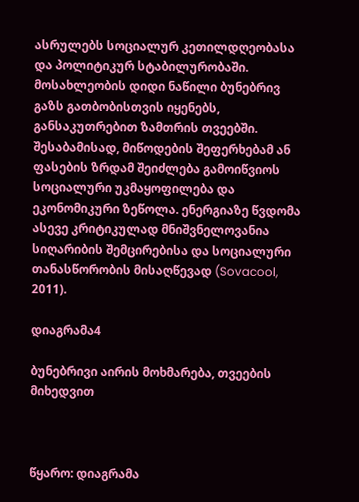ასრულებს სოციალურ კეთილდღეობასა და პოლიტიკურ სტაბილურობაში. მოსახლეობის დიდი ნაწილი ბუნებრივ გაზს გათბობისთვის იყენებს, განსაკუთრებით ზამთრის თვეებში. შესაბამისად, მიწოდების შეფერხებამ ან ფასების ზრდამ შეიძლება გამოიწვიოს სოციალური უკმაყოფილება და ეკონომიკური ზეწოლა. ენერგიაზე წვდომა ასევე კრიტიკულად მნიშვნელოვანია სიღარიბის შემცირებისა და სოციალური თანასწორობის მისაღწევად (Sovacool, 2011).

დიაგრამა4

ბუნებრივი აირის მოხმარება, თვეების მიხედვით



წყარო: დიაგრამა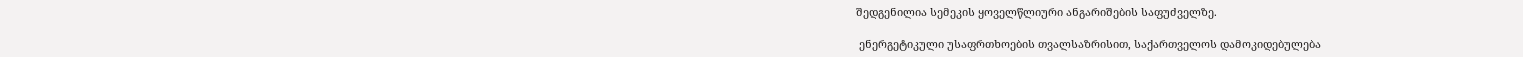შედგენილია სემეკის ყოველწლიური ანგარიშების საფუძველზე.

 ენერგეტიკული უსაფრთხოების თვალსაზრისით, საქართველოს დამოკიდებულება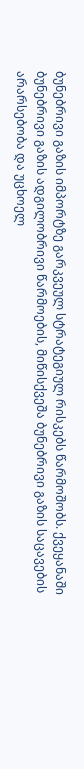ბუნებრივი გაზის იმპორტზე გარკვეულ სტრატეგიულ რისკებს წარმოშობს. ქვეყანაში ბუნებრივი გაზის ადგილობრივი წარმოების, მიწისქვეშა ბუნებრივი გაზის საცავების არარსებობა და უცხოელ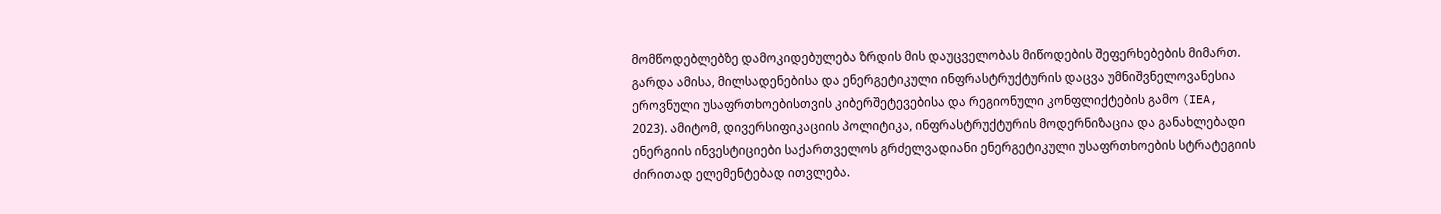მომწოდებლებზე დამოკიდებულება ზრდის მის დაუცველობას მიწოდების შეფერხებების მიმართ. გარდა ამისა, მილსადენებისა და ენერგეტიკული ინფრასტრუქტურის დაცვა უმნიშვნელოვანესია ეროვნული უსაფრთხოებისთვის კიბერშეტევებისა და რეგიონული კონფლიქტების გამო (IEA, 2023). ამიტომ, დივერსიფიკაციის პოლიტიკა, ინფრასტრუქტურის მოდერნიზაცია და განახლებადი ენერგიის ინვესტიციები საქართველოს გრძელვადიანი ენერგეტიკული უსაფრთხოების სტრატეგიის ძირითად ელემენტებად ითვლება.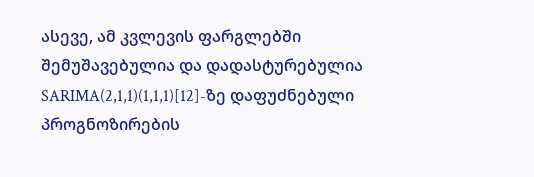ასევე, ამ კვლევის ფარგლებში შემუშავებულია და დადასტურებულია SARIMA(2,1,1)(1,1,1)[12]-ზე დაფუძნებული პროგნოზირების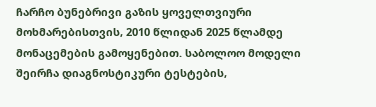ჩარჩო ბუნებრივი გაზის ყოველთვიური მოხმარებისთვის, 2010 წლიდან 2025 წლამდე მონაცემების გამოყენებით. საბოლოო მოდელი შეირჩა დიაგნოსტიკური ტესტების,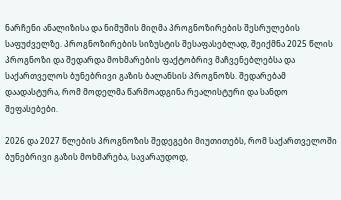ნარჩენი ანალიზისა და ნიმუშის მიღმა პროგნოზირების შესრულების საფუძველზე. პროგნოზირების სიზუსტის შესაფასებლად, შეიქმნა 2025 წლის პროგნოზი და შედარდა მოხმარების ფაქტობრივ მაჩვენებლებსა და საქართველოს ბუნებრივი გაზის ბალანსის პროგნოზს. შედარებამ დაადასტურა, რომ მოდელმა წარმოადგინა რეალისტური და სანდო შეფასებები.

2026 და 2027 წლების პროგნოზის შედეგები მიუთითებს, რომ საქართველოში ბუნებრივი გაზის მოხმარება, სავარაუდოდ,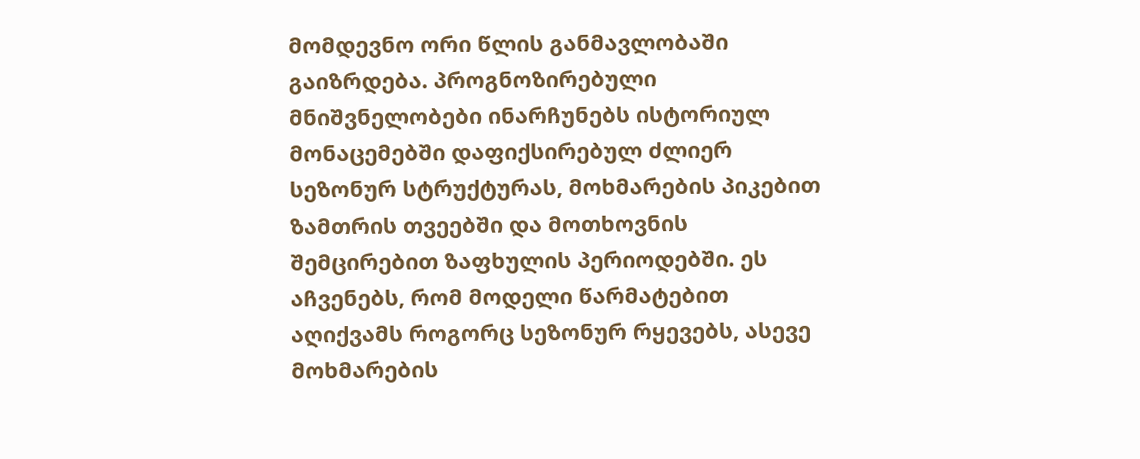მომდევნო ორი წლის განმავლობაში გაიზრდება. პროგნოზირებული მნიშვნელობები ინარჩუნებს ისტორიულ მონაცემებში დაფიქსირებულ ძლიერ სეზონურ სტრუქტურას, მოხმარების პიკებით ზამთრის თვეებში და მოთხოვნის შემცირებით ზაფხულის პერიოდებში. ეს აჩვენებს, რომ მოდელი წარმატებით აღიქვამს როგორც სეზონურ რყევებს, ასევე მოხმარების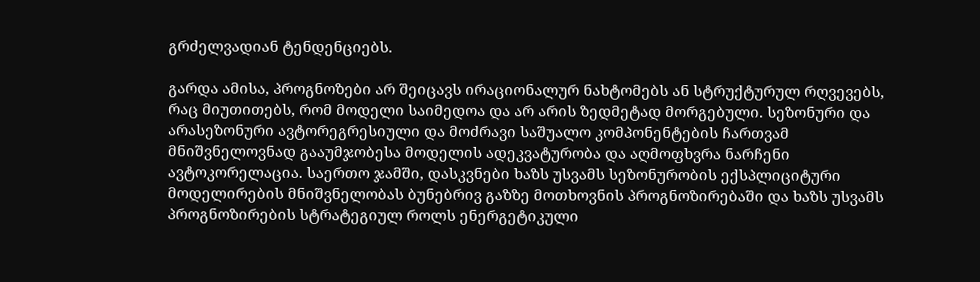გრძელვადიან ტენდენციებს.

გარდა ამისა, პროგნოზები არ შეიცავს ირაციონალურ ნახტომებს ან სტრუქტურულ რღვევებს, რაც მიუთითებს, რომ მოდელი საიმედოა და არ არის ზედმეტად მორგებული. სეზონური და არასეზონური ავტორეგრესიული და მოძრავი საშუალო კომპონენტების ჩართვამ მნიშვნელოვნად გააუმჯობესა მოდელის ადეკვატურობა და აღმოფხვრა ნარჩენი ავტოკორელაცია. საერთო ჯამში, დასკვნები ხაზს უსვამს სეზონურობის ექსპლიციტური მოდელირების მნიშვნელობას ბუნებრივ გაზზე მოთხოვნის პროგნოზირებაში და ხაზს უსვამს პროგნოზირების სტრატეგიულ როლს ენერგეტიკული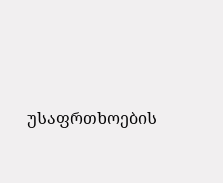უსაფრთხოების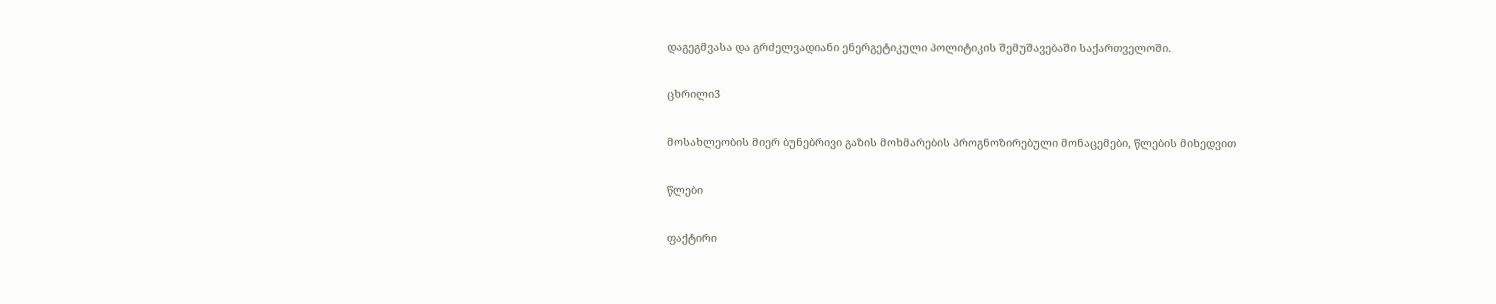დაგეგმვასა და გრძელვადიანი ენერგეტიკული პოლიტიკის შემუშავებაში საქართველოში.

ცხრილი3

მოსახლეობის მიერ ბუნებრივი გაზის მოხმარების პროგნოზირებული მონაცემები, წლების მიხედვით

წლები

ფაქტირი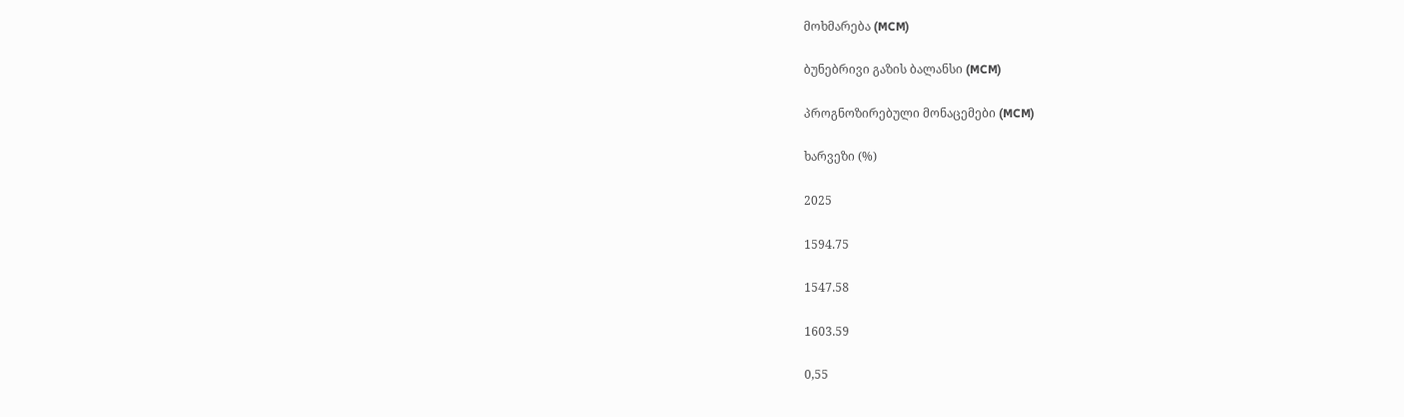მოხმარება (MCM)

ბუნებრივი გაზის ბალანსი (MCM)

პროგნოზირებული მონაცემები (MCM)

ხარვეზი (%)

2025

1594.75

1547.58

1603.59

0,55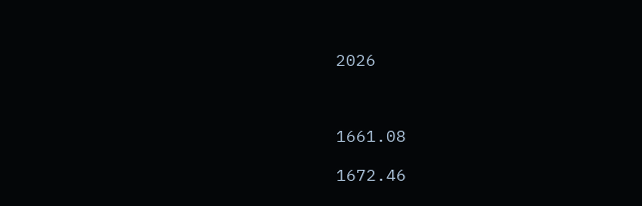2026



1661.08

1672.46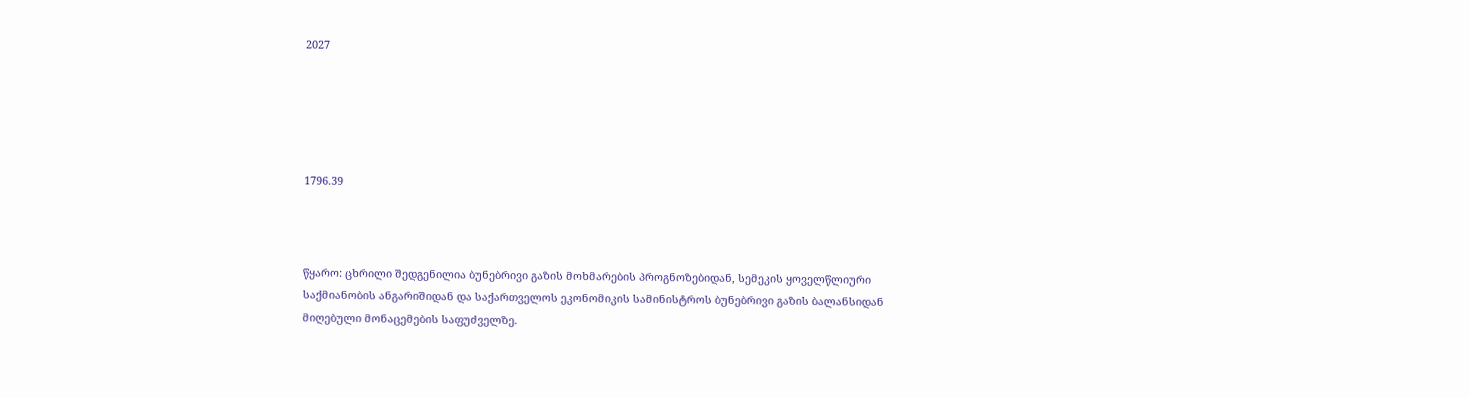2027





1796.39



წყარო: ცხრილი შედგენილია ბუნებრივი გაზის მოხმარების პროგნოზებიდან, სემეკის ყოველწლიური საქმიანობის ანგარიშიდან და საქართველოს ეკონომიკის სამინისტროს ბუნებრივი გაზის ბალანსიდან მიღებული მონაცემების საფუძველზე.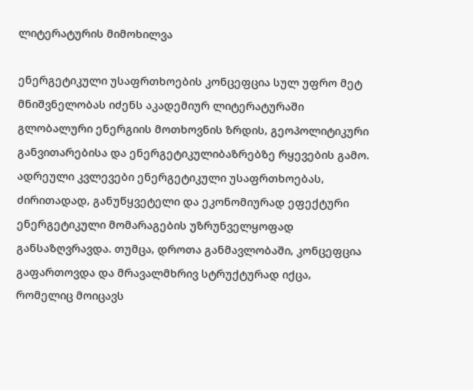ლიტერატურის მიმოხილვა

ენერგეტიკული უსაფრთხოების კონცეფცია სულ უფრო მეტ მნიშვნელობას იძენს აკადემიურ ლიტერატურაში გლობალური ენერგიის მოთხოვნის ზრდის, გეოპოლიტიკური განვითარებისა და ენერგეტიკულიბაზრებზე რყევების გამო. ადრეული კვლევები ენერგეტიკული უსაფრთხოებას, ძირითადად, განუწყვეტელი და ეკონომიურად ეფექტური ენერგეტიკული მომარაგების უზრუნველყოფად განსაზღვრავდა. თუმცა, დროთა განმავლობაში, კონცეფცია გაფართოვდა და მრავალმხრივ სტრუქტურად იქცა, რომელიც მოიცავს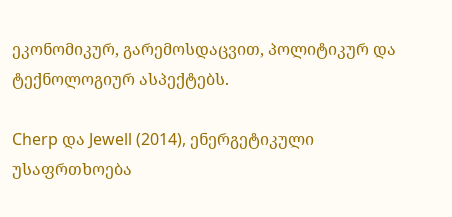ეკონომიკურ, გარემოსდაცვით, პოლიტიკურ და ტექნოლოგიურ ასპექტებს.

Cherp და Jewell (2014), ენერგეტიკული უსაფრთხოება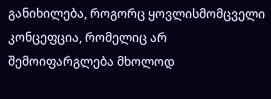განიხილება, როგორც ყოვლისმომცველი კონცეფცია, რომელიც არ შემოიფარგლება მხოლოდ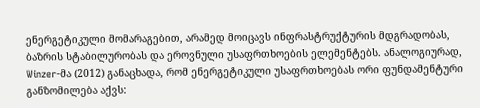ენერგეტიკული მომარაგებით, არამედ მოიცავს ინფრასტრუქტურის მდგრადობას, ბაზრის სტაბილურობას და ეროვნული უსაფრთხოების ელემენტებს. ანალოგიურად, Winzer-მა (2012) განაცხადა, რომ ენერგეტიკული უსაფრთხოებას ორი ფუნდამენტური განზომილება აქვს: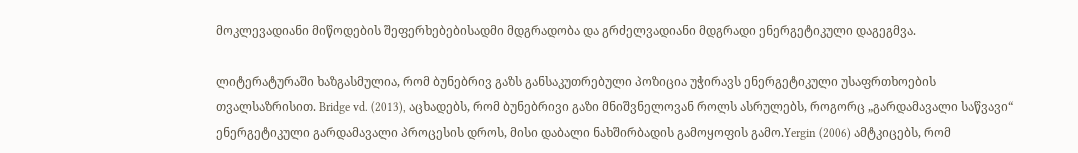მოკლევადიანი მიწოდების შეფერხებებისადმი მდგრადობა და გრძელვადიანი მდგრადი ენერგეტიკული დაგეგმვა.

ლიტერატურაში ხაზგასმულია, რომ ბუნებრივ გაზს განსაკუთრებული პოზიცია უჭირავს ენერგეტიკული უსაფრთხოების თვალსაზრისით. Bridge vd. (2013), აცხადებს, რომ ბუნებრივი გაზი მნიშვნელოვან როლს ასრულებს, როგორც „გარდამავალი საწვავი“ ენერგეტიკული გარდამავალი პროცესის დროს, მისი დაბალი ნახშირბადის გამოყოფის გამო.Yergin (2006) ამტკიცებს, რომ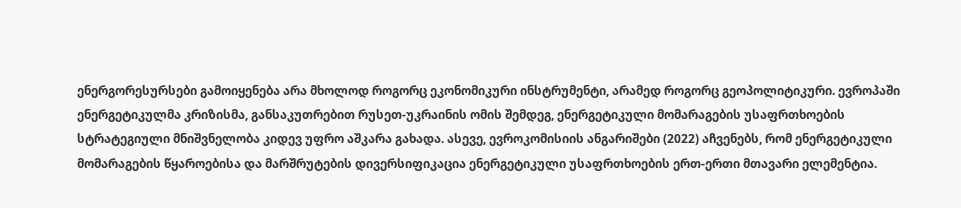ენერგორესურსები გამოიყენება არა მხოლოდ როგორც ეკონომიკური ინსტრუმენტი, არამედ როგორც გეოპოლიტიკური. ევროპაში ენერგეტიკულმა კრიზისმა, განსაკუთრებით რუსეთ-უკრაინის ომის შემდეგ, ენერგეტიკული მომარაგების უსაფრთხოების სტრატეგიული მნიშვნელობა კიდევ უფრო აშკარა გახადა. ასევე, ევროკომისიის ანგარიშები (2022) აჩვენებს, რომ ენერგეტიკული მომარაგების წყაროებისა და მარშრუტების დივერსიფიკაცია ენერგეტიკული უსაფრთხოების ერთ-ერთი მთავარი ელემენტია.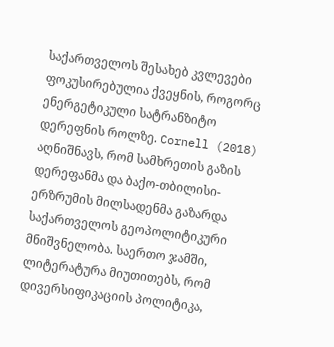საქართველოს შესახებ კვლევები ფოკუსირებულია ქვეყნის, როგორც ენერგეტიკული სატრანზიტო დერეფნის როლზე. Cornell (2018) აღნიშნავს, რომ სამხრეთის გაზის დერეფანმა და ბაქო-თბილისი-ერზრუმის მილსადენმა გაზარდა საქართველოს გეოპოლიტიკური მნიშვნელობა. საერთო ჯამში, ლიტერატურა მიუთითებს, რომ დივერსიფიკაციის პოლიტიკა,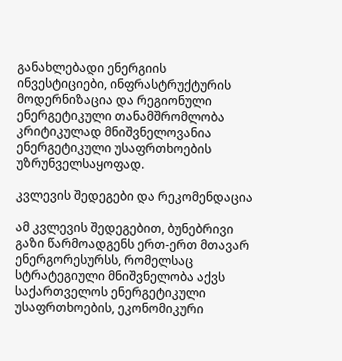განახლებადი ენერგიის ინვესტიციები, ინფრასტრუქტურის მოდერნიზაცია და რეგიონული ენერგეტიკული თანამშრომლობა კრიტიკულად მნიშვნელოვანია ენერგეტიკული უსაფრთხოების უზრუნველსაყოფად.

კვლევის შედეგები და რეკომენდაცია

ამ კვლევის შედეგებით, ბუნებრივი გაზი წარმოადგენს ერთ-ერთ მთავარ ენერგორესურსს, რომელსაც სტრატეგიული მნიშვნელობა აქვს საქართველოს ენერგეტიკული უსაფრთხოების, ეკონომიკური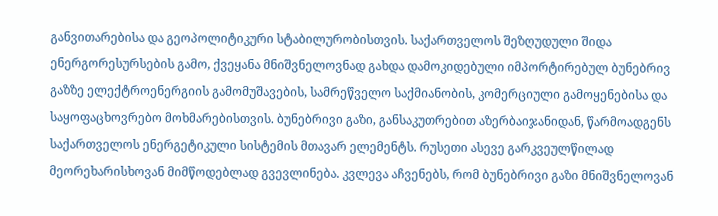განვითარებისა და გეოპოლიტიკური სტაბილურობისთვის. საქართველოს შეზღუდული შიდა ენერგორესურსების გამო, ქვეყანა მნიშვნელოვნად გახდა დამოკიდებული იმპორტირებულ ბუნებრივ გაზზე ელექტროენერგიის გამომუშავების, სამრეწველო საქმიანობის, კომერციული გამოყენებისა და საყოფაცხოვრებო მოხმარებისთვის. ბუნებრივი გაზი, განსაკუთრებით აზერბაიჯანიდან, წარმოადგენს საქართველოს ენერგეტიკული სისტემის მთავარ ელემენტს. რუსეთი ასევე გარკვეულწილად მეორეხარისხოვან მიმწოდებლად გვევლინება. კვლევა აჩვენებს, რომ ბუნებრივი გაზი მნიშვნელოვან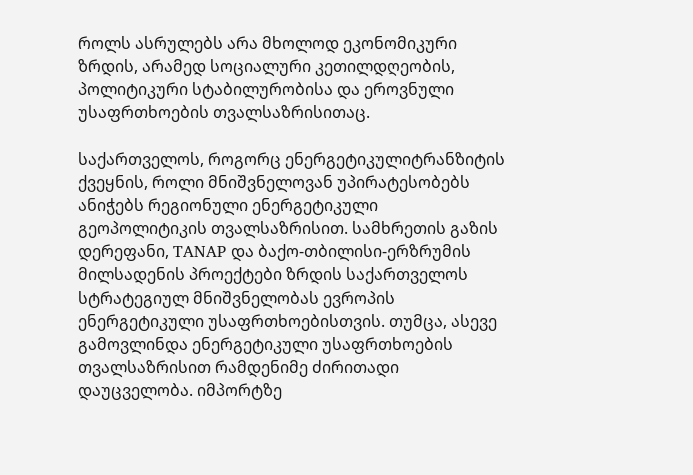როლს ასრულებს არა მხოლოდ ეკონომიკური ზრდის, არამედ სოციალური კეთილდღეობის, პოლიტიკური სტაბილურობისა და ეროვნული უსაფრთხოების თვალსაზრისითაც.

საქართველოს, როგორც ენერგეტიკულიტრანზიტის ქვეყნის, როლი მნიშვნელოვან უპირატესობებს ანიჭებს რეგიონული ენერგეტიკული გეოპოლიტიკის თვალსაზრისით. სამხრეთის გაზის დერეფანი, TANAP და ბაქო-თბილისი-ერზრუმის მილსადენის პროექტები ზრდის საქართველოს სტრატეგიულ მნიშვნელობას ევროპის ენერგეტიკული უსაფრთხოებისთვის. თუმცა, ასევე გამოვლინდა ენერგეტიკული უსაფრთხოების თვალსაზრისით რამდენიმე ძირითადი დაუცველობა. იმპორტზე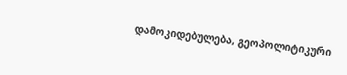დამოკიდებულება, გეოპოლიტიკური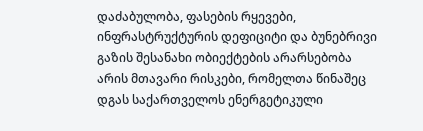დაძაბულობა, ფასების რყევები, ინფრასტრუქტურის დეფიციტი და ბუნებრივი გაზის შესანახი ობიექტების არარსებობა არის მთავარი რისკები, რომელთა წინაშეც დგას საქართველოს ენერგეტიკული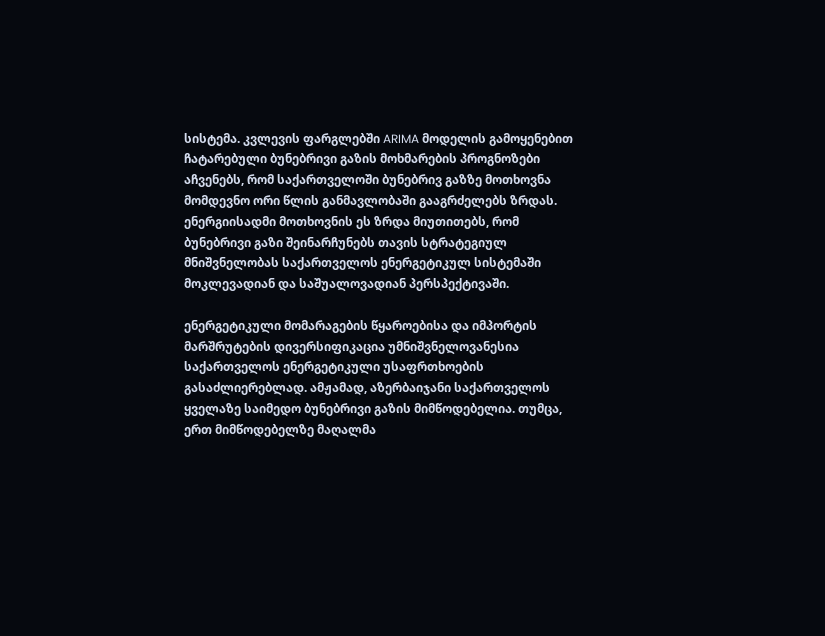სისტემა. კვლევის ფარგლებში ARIMA მოდელის გამოყენებით ჩატარებული ბუნებრივი გაზის მოხმარების პროგნოზები აჩვენებს, რომ საქართველოში ბუნებრივ გაზზე მოთხოვნა მომდევნო ორი წლის განმავლობაში გააგრძელებს ზრდას. ენერგიისადმი მოთხოვნის ეს ზრდა მიუთითებს, რომ ბუნებრივი გაზი შეინარჩუნებს თავის სტრატეგიულ მნიშვნელობას საქართველოს ენერგეტიკულ სისტემაში მოკლევადიან და საშუალოვადიან პერსპექტივაში.

ენერგეტიკული მომარაგების წყაროებისა და იმპორტის მარშრუტების დივერსიფიკაცია უმნიშვნელოვანესია საქართველოს ენერგეტიკული უსაფრთხოების გასაძლიერებლად. ამჟამად, აზერბაიჯანი საქართველოს ყველაზე საიმედო ბუნებრივი გაზის მიმწოდებელია. თუმცა, ერთ მიმწოდებელზე მაღალმა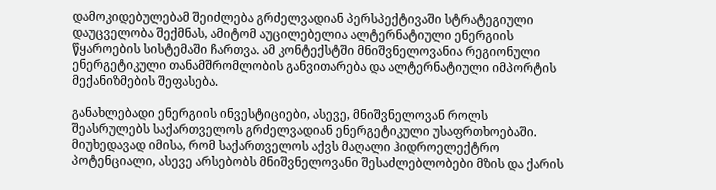დამოკიდებულებამ შეიძლება გრძელვადიან პერსპექტივაში სტრატეგიული დაუცველობა შექმნას, ამიტომ აუცილებელია ალტერნატიული ენერგიის წყაროების სისტემაში ჩართვა. ამ კონტექსტში მნიშვნელოვანია რეგიონული ენერგეტიკული თანამშრომლობის განვითარება და ალტერნატიული იმპორტის მექანიზმების შეფასება.

განახლებადი ენერგიის ინვესტიციები, ასევე, მნიშვნელოვან როლს შეასრულებს საქართველოს გრძელვადიან ენერგეტიკული უსაფრთხოებაში. მიუხედავად იმისა, რომ საქართველოს აქვს მაღალი ჰიდროელექტრო პოტენციალი, ასევე არსებობს მნიშვნელოვანი შესაძლებლობები მზის და ქარის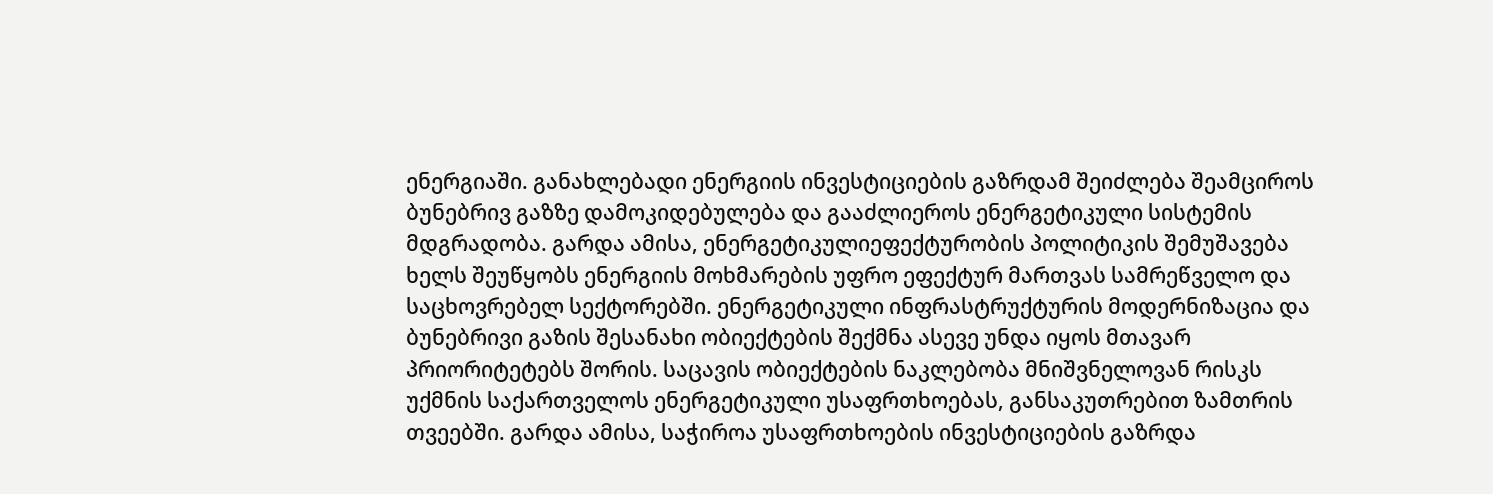ენერგიაში. განახლებადი ენერგიის ინვესტიციების გაზრდამ შეიძლება შეამციროს ბუნებრივ გაზზე დამოკიდებულება და გააძლიეროს ენერგეტიკული სისტემის მდგრადობა. გარდა ამისა, ენერგეტიკულიეფექტურობის პოლიტიკის შემუშავება ხელს შეუწყობს ენერგიის მოხმარების უფრო ეფექტურ მართვას სამრეწველო და საცხოვრებელ სექტორებში. ენერგეტიკული ინფრასტრუქტურის მოდერნიზაცია და ბუნებრივი გაზის შესანახი ობიექტების შექმნა ასევე უნდა იყოს მთავარ პრიორიტეტებს შორის. საცავის ობიექტების ნაკლებობა მნიშვნელოვან რისკს უქმნის საქართველოს ენერგეტიკული უსაფრთხოებას, განსაკუთრებით ზამთრის თვეებში. გარდა ამისა, საჭიროა უსაფრთხოების ინვესტიციების გაზრდა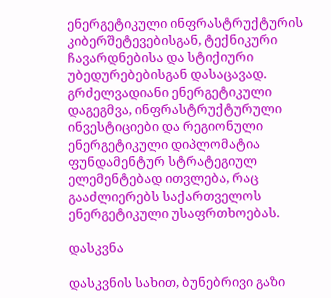ენერგეტიკული ინფრასტრუქტურის კიბერშეტევებისგან, ტექნიკური ჩავარდნებისა და სტიქიური უბედურებებისგან დასაცავად. გრძელვადიანი ენერგეტიკული დაგეგმვა, ინფრასტრუქტურული ინვესტიციები და რეგიონული ენერგეტიკული დიპლომატია ფუნდამენტურ სტრატეგიულ ელემენტებად ითვლება, რაც გააძლიერებს საქართველოს ენერგეტიკული უსაფრთხოებას.

დასკვნა

დასკვნის სახით, ბუნებრივი გაზი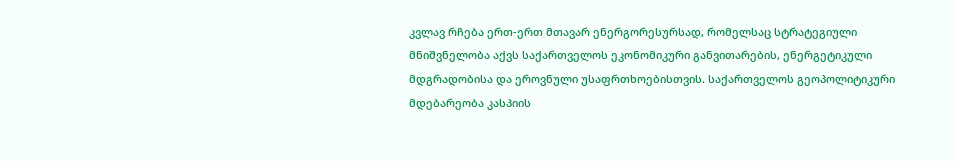კვლავ რჩება ერთ-ერთ მთავარ ენერგორესურსად, რომელსაც სტრატეგიული მნიშვნელობა აქვს საქართველოს ეკონომიკური განვითარების, ენერგეტიკული მდგრადობისა და ეროვნული უსაფრთხოებისთვის. საქართველოს გეოპოლიტიკური მდებარეობა კასპიის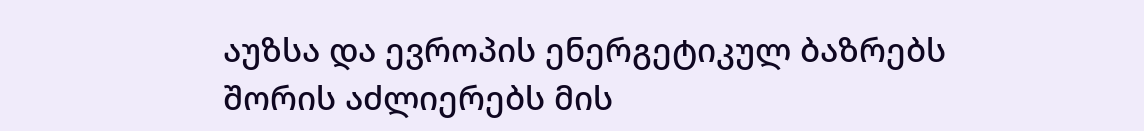აუზსა და ევროპის ენერგეტიკულ ბაზრებს შორის აძლიერებს მის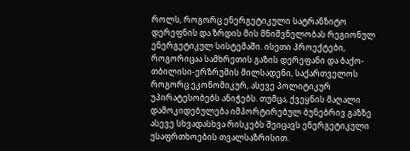როლს, როგორც ენერგეტიკული სატრანზიტო დერეფნის და ზრდის მის მნიშვნელობას რეგიონულ ენერგეტიკულ სისტემაში. ისეთი პროექტები, როგორიცაა სამხრეთის გაზის დერეფანი და ბაქო-თბილისი-ერზრუმის მილსადენი, საქართველოს როგორც ეკონომიკურ, ასევე პოლიტიკურ უპირატესობებს ანიჭებს. თუმცა, ქვეყნის მაღალი დამოკიდებულება იმპორტირებულ ბუნებრივ გაზზე ასევე სხვადასხვა რისკებს შეიცავს ენერგეტიკული უსაფრთხოების თვალსაზრისით.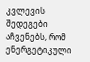კვლევის შედეგები აჩვენებს, რომ ენერგეტიკული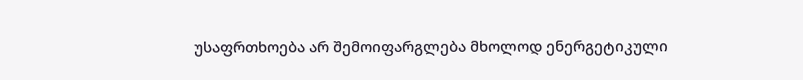უსაფრთხოება არ შემოიფარგლება მხოლოდ ენერგეტიკული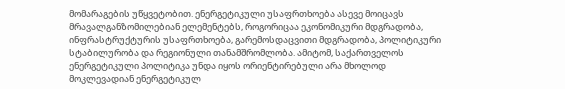მომარაგების უწყვეტობით. ენერგეტიკული უსაფრთხოება ასევე მოიცავს მრავალგანზომილებიან ელემენტებს, როგორიცაა ეკონომიკური მდგრადობა, ინფრასტრუქტურის უსაფრთხოება, გარემოსდაცვითი მდგრადობა, პოლიტიკური სტაბილურობა და რეგიონული თანამშრომლობა. ამიტომ, საქართველოს ენერგეტიკული პოლიტიკა უნდა იყოს ორიენტირებული არა მხოლოდ მოკლევადიან ენერგეტიკულ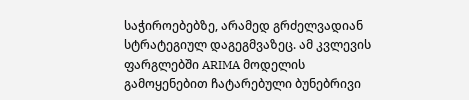საჭიროებებზე, არამედ გრძელვადიან სტრატეგიულ დაგეგმვაზეც. ამ კვლევის ფარგლებში ARIMA მოდელის გამოყენებით ჩატარებული ბუნებრივი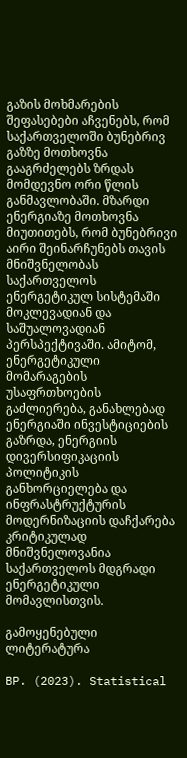გაზის მოხმარების შეფასებები აჩვენებს, რომ საქართველოში ბუნებრივ გაზზე მოთხოვნა გააგრძელებს ზრდას მომდევნო ორი წლის განმავლობაში. მზარდი ენერგიაზე მოთხოვნა მიუთითებს, რომ ბუნებრივი აირი შეინარჩუნებს თავის მნიშვნელობას საქართველოს ენერგეტიკულ სისტემაში მოკლევადიან და საშუალოვადიან პერსპექტივაში. ამიტომ, ენერგეტიკული მომარაგების უსაფრთხოების გაძლიერება, განახლებად ენერგიაში ინვესტიციების გაზრდა, ენერგიის დივერსიფიკაციის პოლიტიკის განხორციელება და ინფრასტრუქტურის მოდერნიზაციის დაჩქარება კრიტიკულად მნიშვნელოვანია საქართველოს მდგრადი ენერგეტიკული მომავლისთვის.

გამოყენებული ლიტერატურა

BP. (2023). Statistical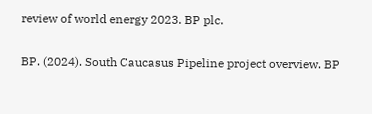review of world energy 2023. BP plc.

BP. (2024). South Caucasus Pipeline project overview. BP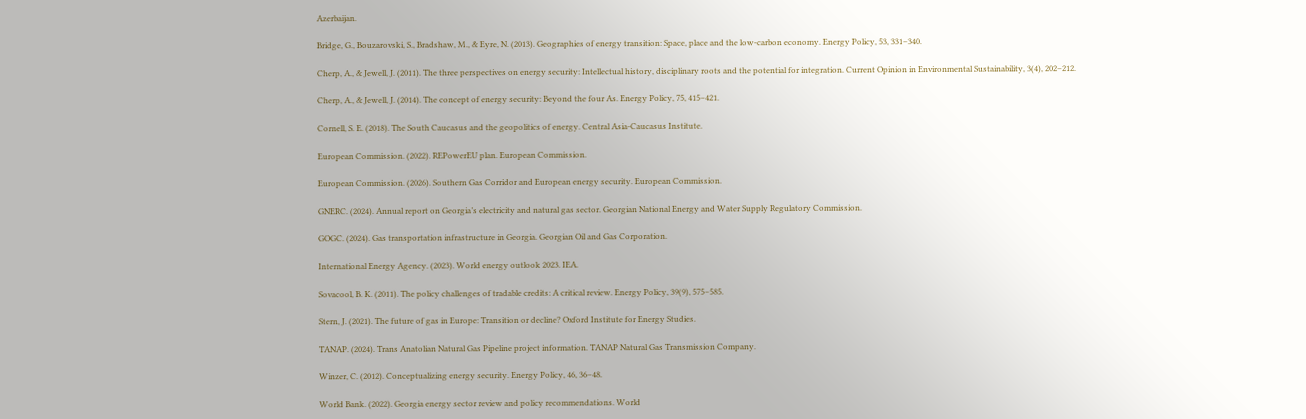Azerbaijan.

Bridge, G., Bouzarovski, S., Bradshaw, M., & Eyre, N. (2013). Geographies of energy transition: Space, place and the low-carbon economy. Energy Policy, 53, 331–340.

Cherp, A., & Jewell, J. (2011). The three perspectives on energy security: Intellectual history, disciplinary roots and the potential for integration. Current Opinion in Environmental Sustainability, 3(4), 202–212.

Cherp, A., & Jewell, J. (2014). The concept of energy security: Beyond the four As. Energy Policy, 75, 415–421.

Cornell, S. E. (2018). The South Caucasus and the geopolitics of energy. Central Asia-Caucasus Institute.

European Commission. (2022). REPowerEU plan. European Commission.

European Commission. (2026). Southern Gas Corridor and European energy security. European Commission.

GNERC. (2024). Annual report on Georgia’s electricity and natural gas sector. Georgian National Energy and Water Supply Regulatory Commission.

GOGC. (2024). Gas transportation infrastructure in Georgia. Georgian Oil and Gas Corporation.

International Energy Agency. (2023). World energy outlook 2023. IEA.

Sovacool, B. K. (2011). The policy challenges of tradable credits: A critical review. Energy Policy, 39(9), 575–585.

Stern, J. (2021). The future of gas in Europe: Transition or decline? Oxford Institute for Energy Studies.

TANAP. (2024). Trans Anatolian Natural Gas Pipeline project information. TANAP Natural Gas Transmission Company.

Winzer, C. (2012). Conceptualizing energy security. Energy Policy, 46, 36–48.

World Bank. (2022). Georgia energy sector review and policy recommendations. World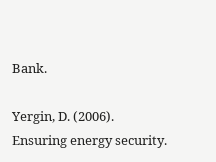Bank.

Yergin, D. (2006). Ensuring energy security.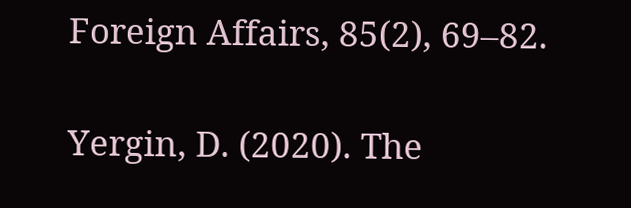Foreign Affairs, 85(2), 69–82.

Yergin, D. (2020). The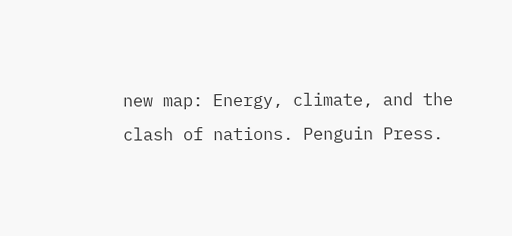new map: Energy, climate, and the clash of nations. Penguin Press.